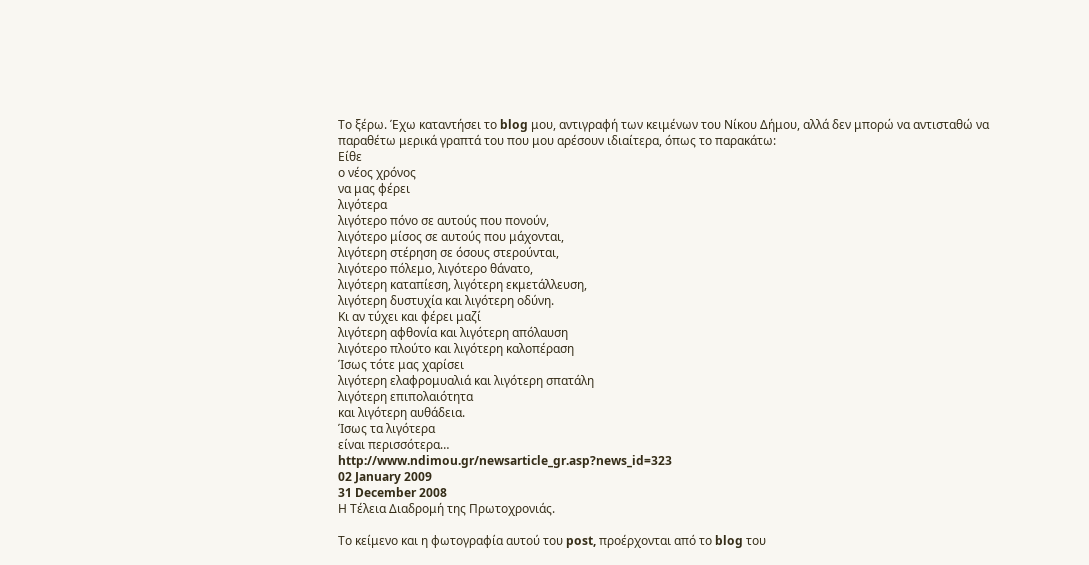Το ξέρω. Έχω καταντήσει το blog μου, αντιγραφή των κειμένων του Νίκου Δήμου, αλλά δεν μπορώ να αντισταθώ να παραθέτω μερικά γραπτά του που μου αρέσουν ιδιαίτερα, όπως το παρακάτω:
Είθε
ο νέος χρόνος
να μας φέρει
λιγότερα
λιγότερο πόνο σε αυτούς που πονούν,
λιγότερο μίσος σε αυτούς που μάχονται,
λιγότερη στέρηση σε όσους στερούνται,
λιγότερο πόλεμο, λιγότερο θάνατο,
λιγότερη καταπίεση, λιγότερη εκμετάλλευση,
λιγότερη δυστυχία και λιγότερη οδύνη.
Κι αν τύχει και φέρει μαζί
λιγότερη αφθονία και λιγότερη απόλαυση
λιγότερο πλούτο και λιγότερη καλοπέραση
Ίσως τότε μας χαρίσει
λιγότερη ελαφρομυαλιά και λιγότερη σπατάλη
λιγότερη επιπολαιότητα
και λιγότερη αυθάδεια.
Ίσως τα λιγότερα
είναι περισσότερα…
http://www.ndimou.gr/newsarticle_gr.asp?news_id=323
02 January 2009
31 December 2008
Η Τέλεια Διαδρομή της Πρωτοχρονιάς.

Το κείμενο και η φωτογραφία αυτού του post, προέρχονται από το blog του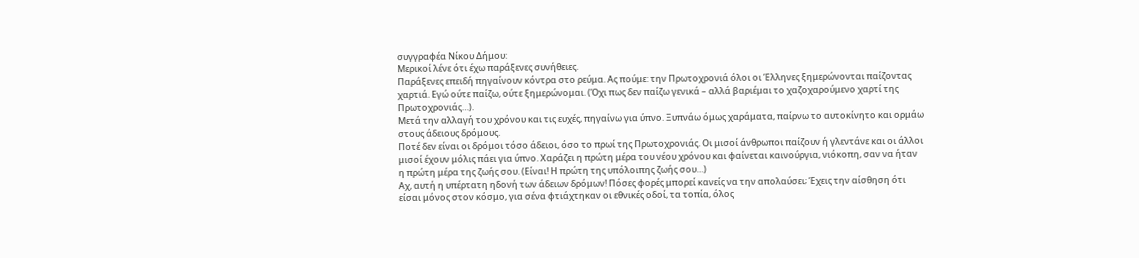συγγραφέα Νίκου Δήμου:
Μερικοί λένε ότι έχω παράξενες συνήθειες.
Παράξενες επειδή πηγαίνουν κόντρα στο ρεύμα. Ας πούμε: την Πρωτοχρονιά όλοι οι Έλληνες ξημερώνονται παίζοντας χαρτιά. Εγώ ούτε παίζω, ούτε ξημερώνομαι. (Όχι πως δεν παίζω γενικά – αλλά βαριέμαι το χαζοχαρούμενο χαρτί της Πρωτοχρονιάς…).
Μετά την αλλαγή του χρόνου και τις ευχές, πηγαίνω για ύπνο. Ξυπνάω όμως χαράματα, παίρνω το αυτοκίνητο και ορμάω στους άδειους δρόμους.
Ποτέ δεν είναι οι δρόμοι τόσο άδειοι, όσο το πρωί της Πρωτοχρονιάς. Οι μισοί άνθρωποι παίζουν ή γλεντάνε και οι άλλοι μισοί έχουν μόλις πάει για ύπνο. Χαράζει η πρώτη μέρα του νέου χρόνου και φαίνεται καινούργια, νιόκοπη, σαν να ήταν η πρώτη μέρα της ζωής σου. (Είναι! Η πρώτη της υπόλοιπης ζωής σου…)
Αχ, αυτή η υπέρτατη ηδονή των άδειων δρόμων! Πόσες φορές μπορεί κανείς να την απολαύσει; Έχεις την αίσθηση ότι είσαι μόνος στον κόσμο, για σένα φτιάχτηκαν οι εθνικές οδοί, τα τοπία, όλος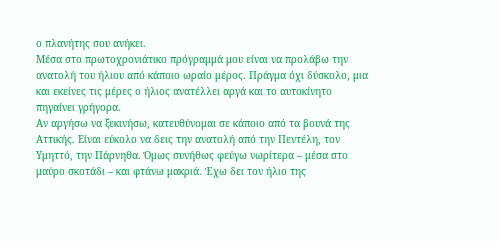ο πλανήτης σου ανήκει.
Μέσα στο πρωτοχρονιάτικο πρόγραμμά μου είναι να προλάβω την ανατολή του ήλιου από κάποιο ωραίο μέρος. Πράγμα όχι δύσκολο, μια και εκείνες τις μέρες ο ήλιος ανατέλλει αργά και το αυτοκίνητο πηγαίνει γρήγορα.
Αν αργήσω να ξεκινήσω, κατευθύνομαι σε κάποιο από τα βουνά της Αττικής. Είναι εύκολο να δεις την ανατολή από την Πεντέλη, τον Υμηττό, την Πάρνηθα. Όμως συνήθως φεύγω νωρίτερα – μέσα στο μαύρο σκοτάδι – και φτάνω μακριά. Έχω δει τον ήλιο της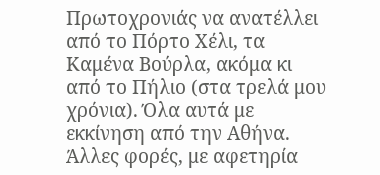Πρωτοχρονιάς να ανατέλλει από το Πόρτο Χέλι, τα Καμένα Βούρλα, ακόμα κι από το Πήλιο (στα τρελά μου χρόνια). Όλα αυτά με εκκίνηση από την Αθήνα. Άλλες φορές, με αφετηρία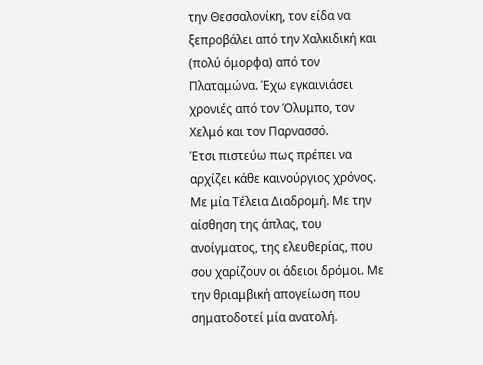την Θεσσαλονίκη, τον είδα να ξεπροβάλει από την Χαλκιδική και (πολύ όμορφα) από τον Πλαταμώνα. Έχω εγκαινιάσει χρονιές από τον Όλυμπο, τον Χελμό και τον Παρνασσό.
Έτσι πιστεύω πως πρέπει να αρχίζει κάθε καινούργιος χρόνος. Με μία Τέλεια Διαδρομή. Με την αίσθηση της άπλας, του ανοίγματος, της ελευθερίας, που σου χαρίζουν οι άδειοι δρόμοι. Με την θριαμβική απογείωση που σηματοδοτεί μία ανατολή.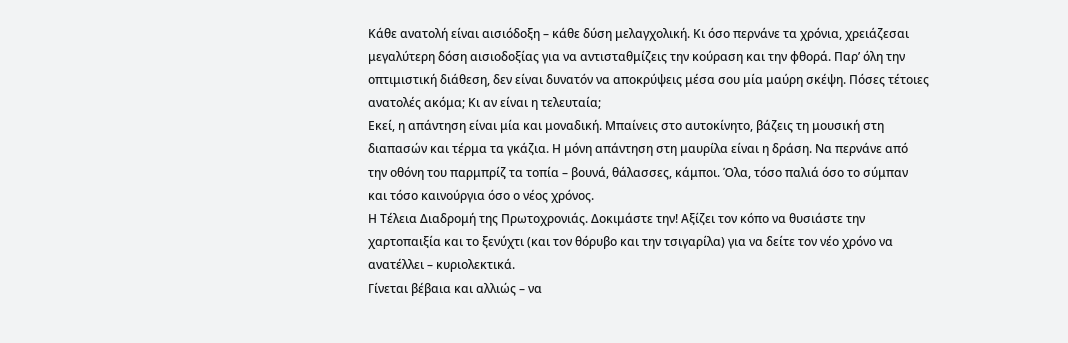Κάθε ανατολή είναι αισιόδοξη – κάθε δύση μελαγχολική. Κι όσο περνάνε τα χρόνια, χρειάζεσαι μεγαλύτερη δόση αισιοδοξίας για να αντισταθμίζεις την κούραση και την φθορά. Παρ’ όλη την οπτιμιστική διάθεση, δεν είναι δυνατόν να αποκρύψεις μέσα σου μία μαύρη σκέψη. Πόσες τέτοιες ανατολές ακόμα; Κι αν είναι η τελευταία;
Εκεί, η απάντηση είναι μία και μοναδική. Μπαίνεις στο αυτοκίνητο, βάζεις τη μουσική στη διαπασών και τέρμα τα γκάζια. Η μόνη απάντηση στη μαυρίλα είναι η δράση. Να περνάνε από την οθόνη του παρμπρίζ τα τοπία – βουνά, θάλασσες, κάμποι. Όλα, τόσο παλιά όσο το σύμπαν και τόσο καινούργια όσο ο νέος χρόνος.
Η Τέλεια Διαδρομή της Πρωτοχρονιάς. Δοκιμάστε την! Αξίζει τον κόπο να θυσιάστε την χαρτοπαιξία και το ξενύχτι (και τον θόρυβο και την τσιγαρίλα) για να δείτε τον νέο χρόνο να ανατέλλει – κυριολεκτικά.
Γίνεται βέβαια και αλλιώς – να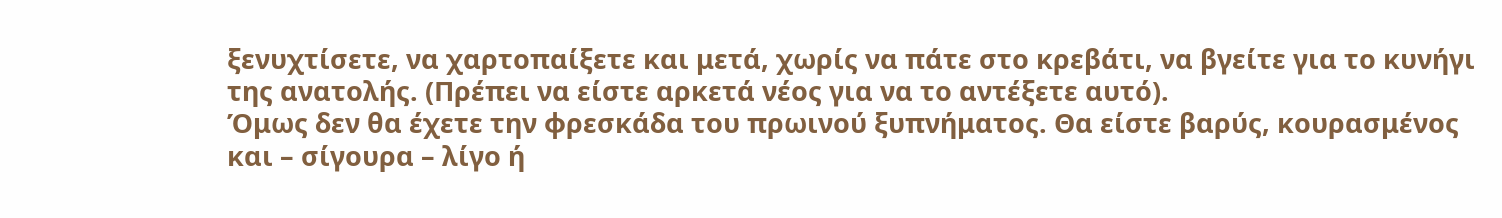ξενυχτίσετε, να χαρτοπαίξετε και μετά, χωρίς να πάτε στο κρεβάτι, να βγείτε για το κυνήγι της ανατολής. (Πρέπει να είστε αρκετά νέος για να το αντέξετε αυτό).
Όμως δεν θα έχετε την φρεσκάδα του πρωινού ξυπνήματος. Θα είστε βαρύς, κουρασμένος και – σίγουρα – λίγο ή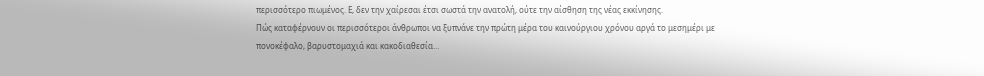περισσότερο πιωμένος. Ε, δεν την χαίρεσαι έτσι σωστά την ανατολή, ούτε την αίσθηση της νέας εκκίνησης.
Πώς καταφέρνουν οι περισσότεροι άνθρωποι να ξυπνάνε την πρώτη μέρα του καινούργιου χρόνου αργά το μεσημέρι με πονοκέφαλο, βαρυστομαχιά και κακοδιαθεσία…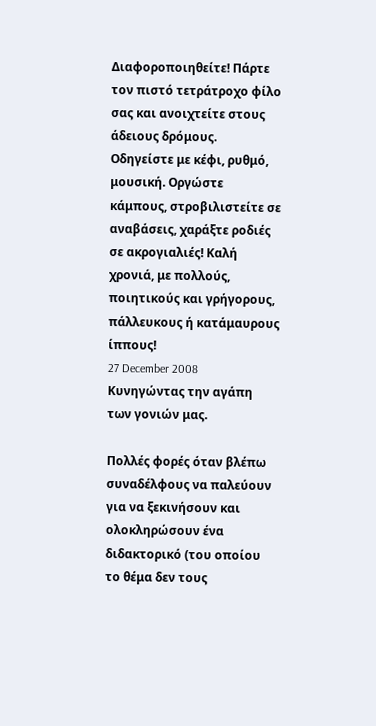Διαφοροποιηθείτε! Πάρτε τον πιστό τετράτροχο φίλο σας και ανοιχτείτε στους άδειους δρόμους. Οδηγείστε με κέφι, ρυθμό, μουσική. Οργώστε κάμπους, στροβιλιστείτε σε αναβάσεις, χαράξτε ροδιές σε ακρογιαλιές! Καλή χρονιά, με πολλούς, ποιητικούς και γρήγορους, πάλλευκους ή κατάμαυρους ίππους!
27 December 2008
Κυνηγώντας την αγάπη των γονιών μας.

Πολλές φορές όταν βλέπω συναδέλφους να παλεύουν για να ξεκινήσουν και ολοκληρώσουν ένα διδακτορικό (του οποίου το θέμα δεν τους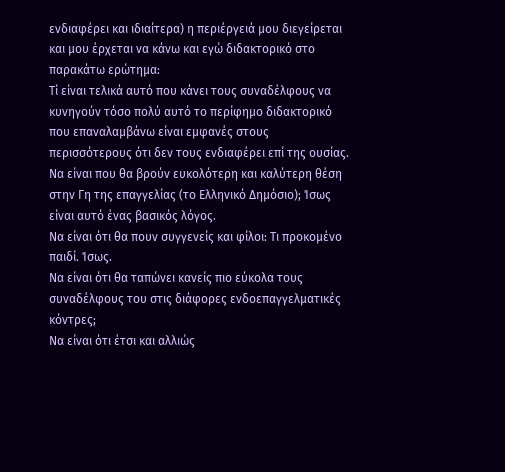ενδιαφέρει και ιδιαίτερα) η περιέργειά μου διεγείρεται και μου έρχεται να κάνω και εγώ διδακτορικό στο παρακάτω ερώτημα:
Τί είναι τελικά αυτό που κάνει τους συναδέλφους να κυνηγούν τόσο πολύ αυτό το περίφημο διδακτορικό που επαναλαμβάνω είναι εμφανές στους περισσότερους ότι δεν τους ενδιαφέρει επί της ουσίας.
Να είναι που θα βρούν ευκολότερη και καλύτερη θέση στην Γη της επαγγελίας (το Ελληνικό Δημόσιο); Ίσως είναι αυτό ένας βασικός λόγος.
Να είναι ότι θα πουν συγγενείς και φίλοι: Τι προκομένο παιδί. Ίσως.
Να είναι ότι θα ταπώνει κανείς πιο εύκολα τους συναδέλφους του στις διάφορες ενδοεπαγγελματικές κόντρες;
Να είναι ότι έτσι και αλλιώς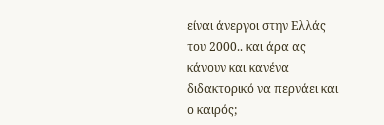είναι άνεργοι στην Ελλάς του 2000.. και άρα ας κάνουν και κανένα διδακτορικό να περνάει και ο καιρός;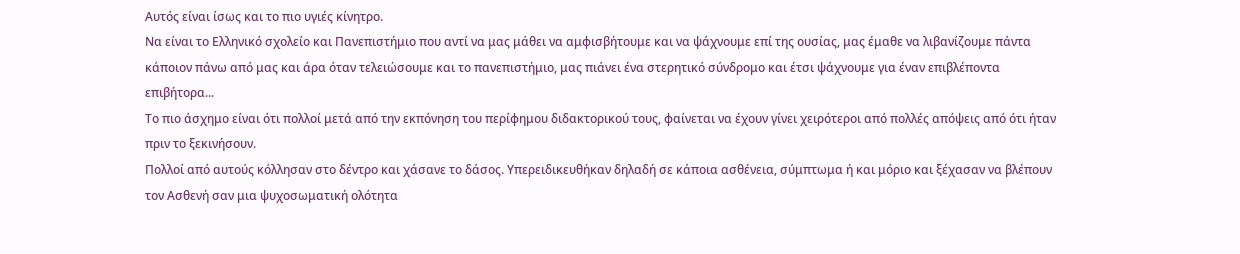Αυτός είναι ίσως και το πιο υγιές κίνητρο.
Να είναι το Ελληνικό σχολείο και Πανεπιστήμιο που αντί να μας μάθει να αμφισβήτουμε και να ψάχνουμε επί της ουσίας, μας έμαθε να λιβανίζουμε πάντα κάποιον πάνω από μας και άρα όταν τελειώσουμε και το πανεπιστήμιο, μας πιάνει ένα στερητικό σύνδρομο και έτσι ψάχνουμε για έναν επιβλέποντα επιβήτορα...
Το πιο άσχημο είναι ότι πολλοί μετά από την εκπόνηση του περίφημου διδακτορικού τους, φαίνεται να έχουν γίνει χειρότεροι από πολλές απόψεις από ότι ήταν πριν το ξεκινήσουν.
Πολλοί από αυτούς κόλλησαν στο δέντρο και χάσανε το δάσος. Υπερειδικευθήκαν δηλαδή σε κάποια ασθένεια, σύμπτωμα ή και μόριο και ξέχασαν να βλέπουν τον Ασθενή σαν μια ψυχοσωματική ολότητα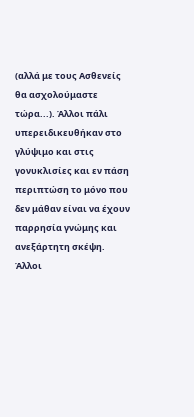(αλλά με τους Ασθενείς θα ασχολούμαστε τώρα...). Άλλοι πάλι υπερειδικευθήκαν στο γλύψιμο και στις γονυκλισίες και εν πάση περιπτώση το μόνο που δεν μάθαν είναι να έχουν παρρησία γνώμης και ανεξάρτητη σκέψη. Άλλοι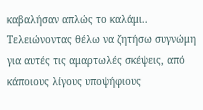καβαλήσαν απλώς το καλάμι..
Τελειώνοντας θέλω να ζητήσω συγνώμη για αυτές τις αμαρτωλές σκέψεις, από κάποιους λίγους υποψήφιους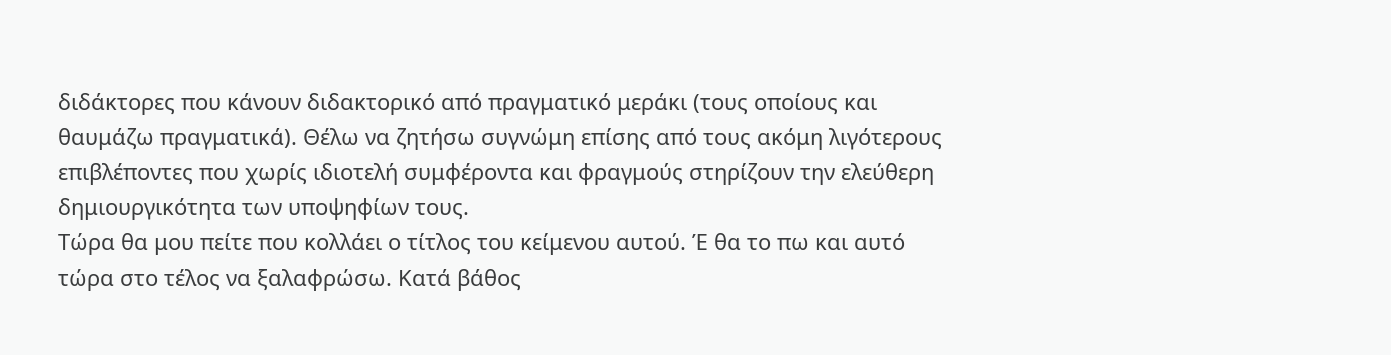διδάκτορες που κάνουν διδακτορικό από πραγματικό μεράκι (τους οποίους και θαυμάζω πραγματικά). Θέλω να ζητήσω συγνώμη επίσης από τους ακόμη λιγότερους επιβλέποντες που χωρίς ιδιοτελή συμφέροντα και φραγμούς στηρίζουν την ελεύθερη δημιουργικότητα των υποψηφίων τους.
Τώρα θα μου πείτε που κολλάει ο τίτλος του κείμενου αυτού. Έ θα το πω και αυτό τώρα στο τέλος να ξαλαφρώσω. Κατά βάθος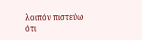λοιπόν πιστεύω ότι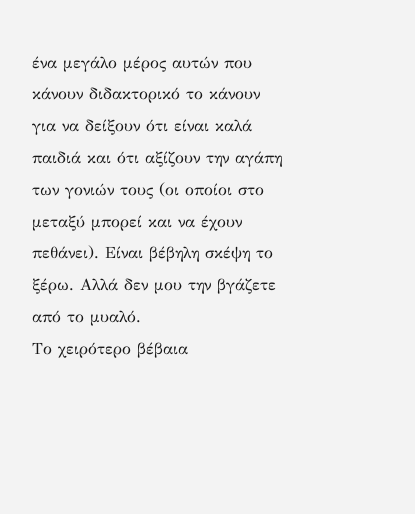ένα μεγάλο μέρος αυτών που κάνουν διδακτορικό το κάνουν για να δείξουν ότι είναι καλά παιδιά και ότι αξίζουν την αγάπη των γονιών τους (οι οποίοι στο μεταξύ μπορεί και να έχουν πεθάνει). Είναι βέβηλη σκέψη το ξέρω. Αλλά δεν μου την βγάζετε από το μυαλό.
Το χειρότερο βέβαια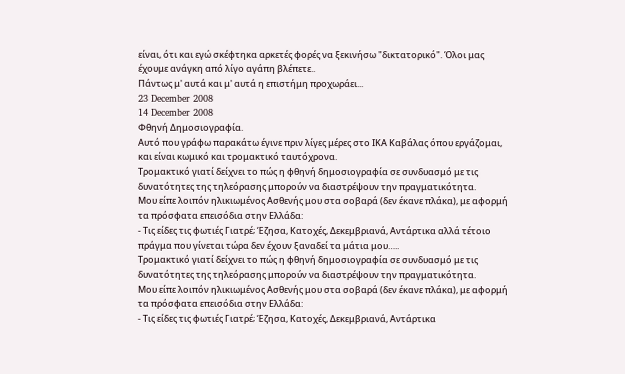είναι, ότι και εγώ σκέφτηκα αρκετές φορές να ξεκινήσω "δικτατορικό". Όλοι μας έχουμε ανάγκη από λίγο αγάπη βλέπετε..
Πάντως μ' αυτά και μ' αυτά η επιστήμη προχωράει...
23 December 2008
14 December 2008
Φθηνή Δημοσιογραφία.
Αυτό που γράφω παρακάτω έγινε πριν λίγες μέρες στο ΙΚΑ Καβάλας όπου εργάζομαι, και είναι κωμικό και τρομακτικό ταυτόχρονα.
Τρομακτικό γιατί δείχνει το πώς η φθηνή δημοσιογραφία σε συνδυασμό με τις δυνατότητες της τηλεόρασης μπορούν να διαστρέψουν την πραγματικότητα.
Μου είπε λοιπόν ηλικιωμένος Ασθενής μου στα σοβαρά (δεν έκανε πλάκα), με αφορμή τα πρόσφατα επεισόδια στην Ελλάδα:
- Τις είδες τις φωτιές Γιατρέ; Έζησα, Κατοχές, Δεκεμβριανά, Αντάρτικα αλλά τέτοιο πράγμα που γίνεται τώρα δεν έχουν ξαναδεί τα μάτια μου…..
Τρομακτικό γιατί δείχνει το πώς η φθηνή δημοσιογραφία σε συνδυασμό με τις δυνατότητες της τηλεόρασης μπορούν να διαστρέψουν την πραγματικότητα.
Μου είπε λοιπόν ηλικιωμένος Ασθενής μου στα σοβαρά (δεν έκανε πλάκα), με αφορμή τα πρόσφατα επεισόδια στην Ελλάδα:
- Τις είδες τις φωτιές Γιατρέ; Έζησα, Κατοχές, Δεκεμβριανά, Αντάρτικα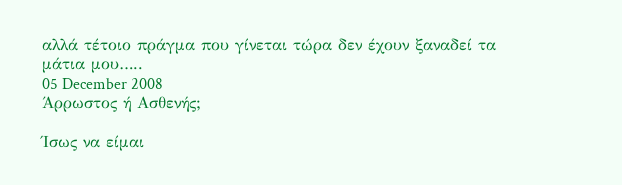αλλά τέτοιο πράγμα που γίνεται τώρα δεν έχουν ξαναδεί τα μάτια μου…..
05 December 2008
Άρρωστος ή Ασθενής;

Ίσως να είμαι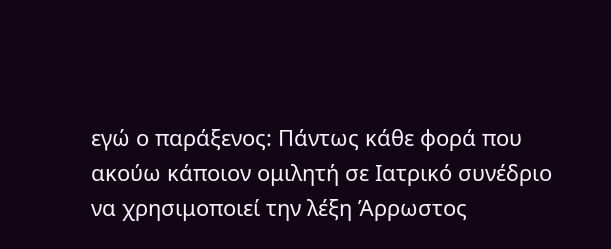εγώ ο παράξενος: Πάντως κάθε φορά που ακούω κάποιον ομιλητή σε Ιατρικό συνέδριο να χρησιμοποιεί την λέξη Άρρωστος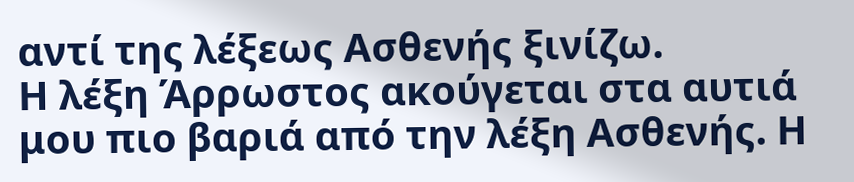αντί της λέξεως Ασθενής ξινίζω.
Η λέξη Άρρωστος ακούγεται στα αυτιά μου πιο βαριά από την λέξη Ασθενής. Η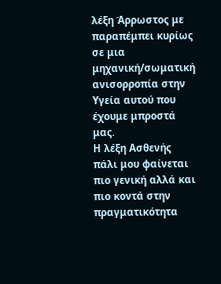λέξη Άρρωστος με παραπέμπει κυρίως σε μια μηχανική/σωματική ανισορροπία στην Υγεία αυτού που έχουμε μπροστά μας.
Η λέξη Ασθενής πάλι μου φαίνεται πιο γενική αλλά και πιο κοντά στην πραγματικότητα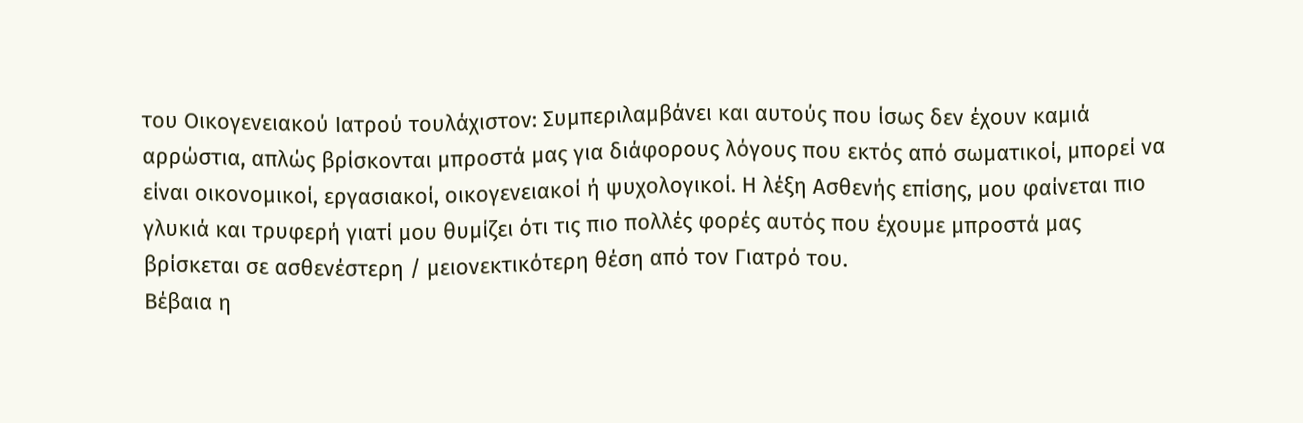του Οικογενειακού Ιατρού τουλάχιστον: Συμπεριλαμβάνει και αυτούς που ίσως δεν έχουν καμιά αρρώστια, απλώς βρίσκονται μπροστά μας για διάφορους λόγους που εκτός από σωματικοί, μπορεί να είναι οικονομικοί, εργασιακοί, οικογενειακοί ή ψυχολογικοί. Η λέξη Ασθενής επίσης, μου φαίνεται πιο γλυκιά και τρυφερή γιατί μου θυμίζει ότι τις πιο πολλές φορές αυτός που έχουμε μπροστά μας βρίσκεται σε ασθενέστερη / μειονεκτικότερη θέση από τον Γιατρό του.
Βέβαια η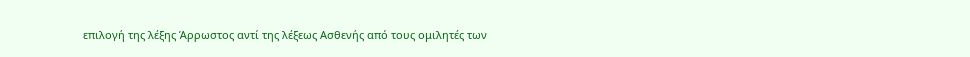επιλογή της λέξης Άρρωστος αντί της λέξεως Ασθενής από τους ομιλητές των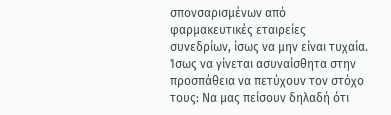σπονσαρισμένων από φαρμακευτικές εταιρείες συνεδρίων, ίσως να μην είναι τυχαία. Ίσως να γίνεται ασυναίσθητα στην προσπάθεια να πετύχουν τον στόχο τους: Να μας πείσουν δηλαδή ότι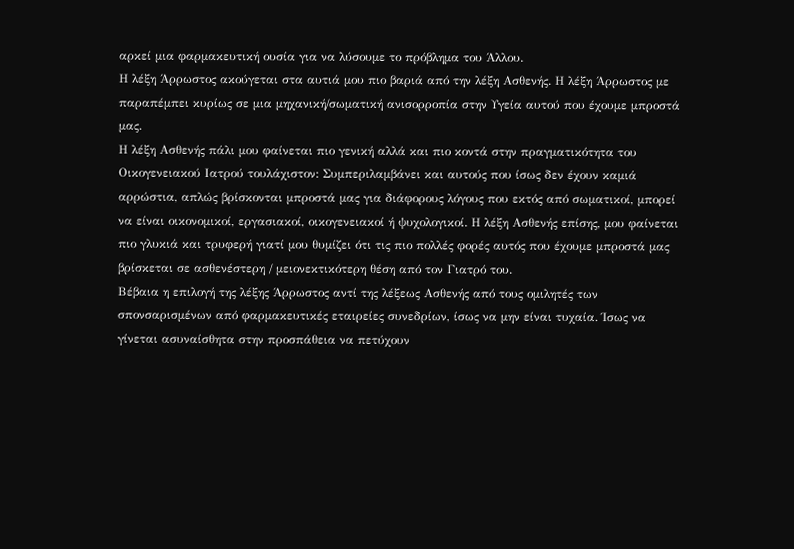αρκεί μια φαρμακευτική ουσία για να λύσουμε το πρόβλημα του Άλλου.
Η λέξη Άρρωστος ακούγεται στα αυτιά μου πιο βαριά από την λέξη Ασθενής. Η λέξη Άρρωστος με παραπέμπει κυρίως σε μια μηχανική/σωματική ανισορροπία στην Υγεία αυτού που έχουμε μπροστά μας.
Η λέξη Ασθενής πάλι μου φαίνεται πιο γενική αλλά και πιο κοντά στην πραγματικότητα του Οικογενειακού Ιατρού τουλάχιστον: Συμπεριλαμβάνει και αυτούς που ίσως δεν έχουν καμιά αρρώστια, απλώς βρίσκονται μπροστά μας για διάφορους λόγους που εκτός από σωματικοί, μπορεί να είναι οικονομικοί, εργασιακοί, οικογενειακοί ή ψυχολογικοί. Η λέξη Ασθενής επίσης, μου φαίνεται πιο γλυκιά και τρυφερή γιατί μου θυμίζει ότι τις πιο πολλές φορές αυτός που έχουμε μπροστά μας βρίσκεται σε ασθενέστερη / μειονεκτικότερη θέση από τον Γιατρό του.
Βέβαια η επιλογή της λέξης Άρρωστος αντί της λέξεως Ασθενής από τους ομιλητές των σπονσαρισμένων από φαρμακευτικές εταιρείες συνεδρίων, ίσως να μην είναι τυχαία. Ίσως να γίνεται ασυναίσθητα στην προσπάθεια να πετύχουν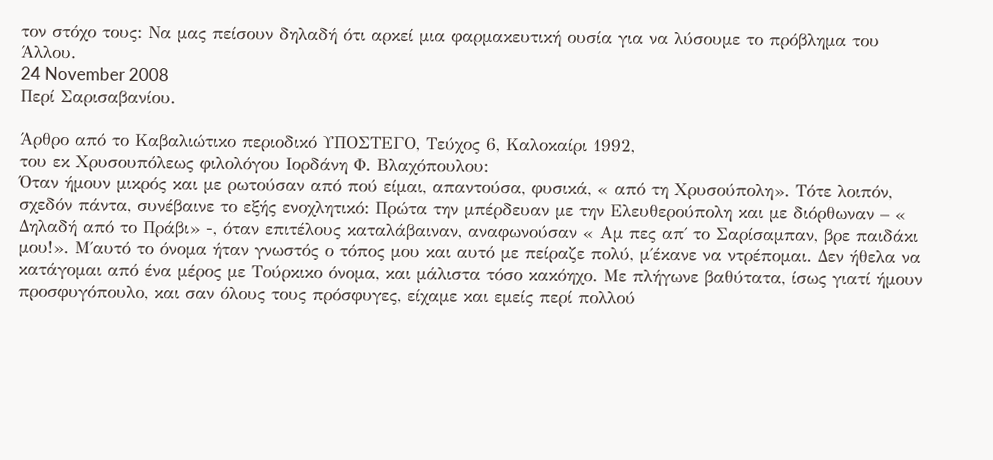τον στόχο τους: Να μας πείσουν δηλαδή ότι αρκεί μια φαρμακευτική ουσία για να λύσουμε το πρόβλημα του Άλλου.
24 November 2008
Περί Σαρισαβανίου.

Άρθρο από το Καβαλιώτικο περιοδικό ΥΠΟΣΤΕΓΟ, Τεύχος 6, Καλοκαίρι 1992,
του εκ Χρυσουπόλεως φιλολόγου Ιορδάνη Φ. Βλαχόπουλου:
Όταν ήμουν μικρός και με ρωτούσαν από πού είμαι, απαντούσα, φυσικά, « από τη Χρυσούπολη». Τότε λοιπόν, σχεδόν πάντα, συνέβαινε το εξής ενοχλητικό: Πρώτα την μπέρδευαν με την Ελευθερούπολη και με διόρθωναν – « Δηλαδή από το Πράβι» -, όταν επιτέλους καταλάβαιναν, αναφωνούσαν « Αμ πες απ΄ το Σαρίσαμπαν, βρε παιδάκι μου!». Μ΄αυτό το όνομα ήταν γνωστός ο τόπος μου και αυτό με πείραζε πολύ, μ΄έκανε να ντρέπομαι. Δεν ήθελα να κατάγομαι από ένα μέρος με Τούρκικο όνομα, και μάλιστα τόσο κακόηχο. Με πλήγωνε βαθύτατα, ίσως γιατί ήμουν προσφυγόπουλο, και σαν όλους τους πρόσφυγες, είχαμε και εμείς περί πολλού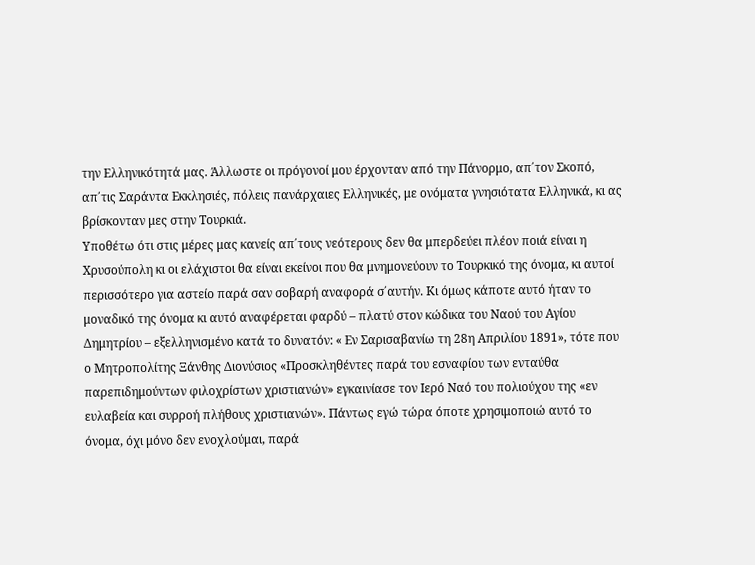την Ελληνικότητά μας. Άλλωστε οι πρόγονοί μου έρχονταν από την Πάνορμο, απ΄τον Σκοπό, απ΄τις Σαράντα Εκκλησιές, πόλεις πανάρχαιες Ελληνικές, με ονόματα γνησιότατα Ελληνικά, κι ας βρίσκονταν μες στην Τουρκιά.
Υποθέτω ότι στις μέρες μας κανείς απ΄τους νεότερους δεν θα μπερδεύει πλέον ποιά είναι η Χρυσούπολη κι οι ελάχιστοι θα είναι εκείνοι που θα μνημονεύουν το Τουρκικό της όνομα, κι αυτοί περισσότερο για αστείο παρά σαν σοβαρή αναφορά σ΄αυτήν. Κι όμως κάποτε αυτό ήταν το μοναδικό της όνομα κι αυτό αναφέρεται φαρδύ – πλατύ στον κώδικα του Ναού του Αγίου Δημητρίου – εξελληνισμένο κατά το δυνατόν: « Εν Σαρισαβανίω τη 28η Απριλίου 1891», τότε που ο Μητροπολίτης Ξάνθης Διονύσιος «Προσκληθέντες παρά του εσναφίου των ενταύθα παρεπιδημούντων φιλοχρίστων χριστιανών» εγκαινίασε τον Ιερό Ναό του πολιούχου της «εν ευλαβεία και συρροή πλήθους χριστιανών». Πάντως εγώ τώρα όποτε χρησιμοποιώ αυτό το όνομα, όχι μόνο δεν ενοχλούμαι, παρά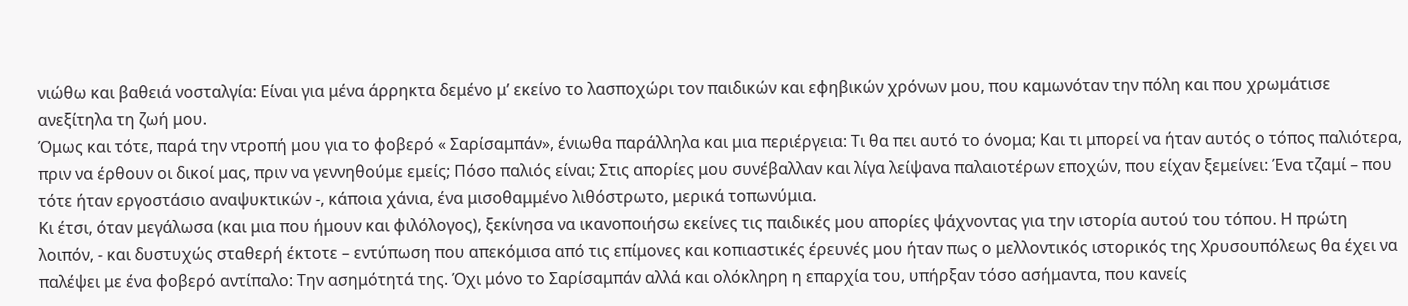νιώθω και βαθειά νοσταλγία: Είναι για μένα άρρηκτα δεμένο μ’ εκείνο το λασποχώρι τον παιδικών και εφηβικών χρόνων μου, που καμωνόταν την πόλη και που χρωμάτισε ανεξίτηλα τη ζωή μου.
Όμως και τότε, παρά την ντροπή μου για το φοβερό « Σαρίσαμπάν», ένιωθα παράλληλα και μια περιέργεια: Τι θα πει αυτό το όνομα; Και τι μπορεί να ήταν αυτός ο τόπος παλιότερα, πριν να έρθουν οι δικοί μας, πριν να γεννηθούμε εμείς; Πόσο παλιός είναι; Στις απορίες μου συνέβαλλαν και λίγα λείψανα παλαιοτέρων εποχών, που είχαν ξεμείνει: Ένα τζαμί – που τότε ήταν εργοστάσιο αναψυκτικών -, κάποια χάνια, ένα μισοθαμμένο λιθόστρωτο, μερικά τοπωνύμια.
Κι έτσι, όταν μεγάλωσα (και μια που ήμουν και φιλόλογος), ξεκίνησα να ικανοποιήσω εκείνες τις παιδικές μου απορίες ψάχνοντας για την ιστορία αυτού του τόπου. Η πρώτη λοιπόν, - και δυστυχώς σταθερή έκτοτε – εντύπωση που απεκόμισα από τις επίμονες και κοπιαστικές έρευνές μου ήταν πως ο μελλοντικός ιστορικός της Χρυσουπόλεως θα έχει να παλέψει με ένα φοβερό αντίπαλο: Την ασημότητά της. Όχι μόνο το Σαρίσαμπάν αλλά και ολόκληρη η επαρχία του, υπήρξαν τόσο ασήμαντα, που κανείς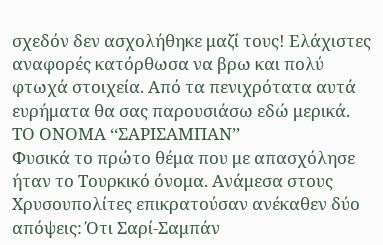σχεδόν δεν ασχολήθηκε μαζί τους! Ελάχιστες αναφορές κατόρθωσα να βρω και πολύ φτωχά στοιχεία. Από τα πενιχρότατα αυτά ευρήματα θα σας παρουσιάσω εδώ μερικά.
ΤΟ ΟΝΟΜΑ ‘‘ΣΑΡΙΣΑΜΠΑΝ’’
Φυσικά το πρώτο θέμα που με απασχόλησε ήταν το Τουρκικό όνομα. Ανάμεσα στους Χρυσουπολίτες επικρατούσαν ανέκαθεν δύο απόψεις: Ότι Σαρί-Σαμπάν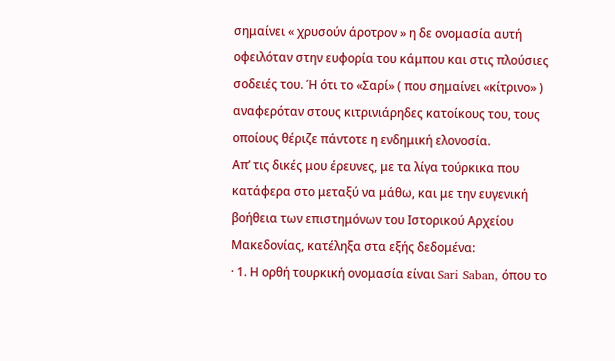σημαίνει « χρυσούν άροτρον » η δε ονομασία αυτή οφειλόταν στην ευφορία του κάμπου και στις πλούσιες σοδειές του. Ή ότι το «Σαρί» ( που σημαίνει «κίτρινο» ) αναφερόταν στους κιτρινιάρηδες κατοίκους του, τους οποίους θέριζε πάντοτε η ενδημική ελονοσία.
Απ’ τις δικές μου έρευνες, με τα λίγα τούρκικα που κατάφερα στο μεταξύ να μάθω, και με την ευγενική βοήθεια των επιστημόνων του Ιστορικού Αρχείου Μακεδονίας, κατέληξα στα εξής δεδομένα:
· 1. Η ορθή τουρκική ονομασία είναι Sari Saban, όπου το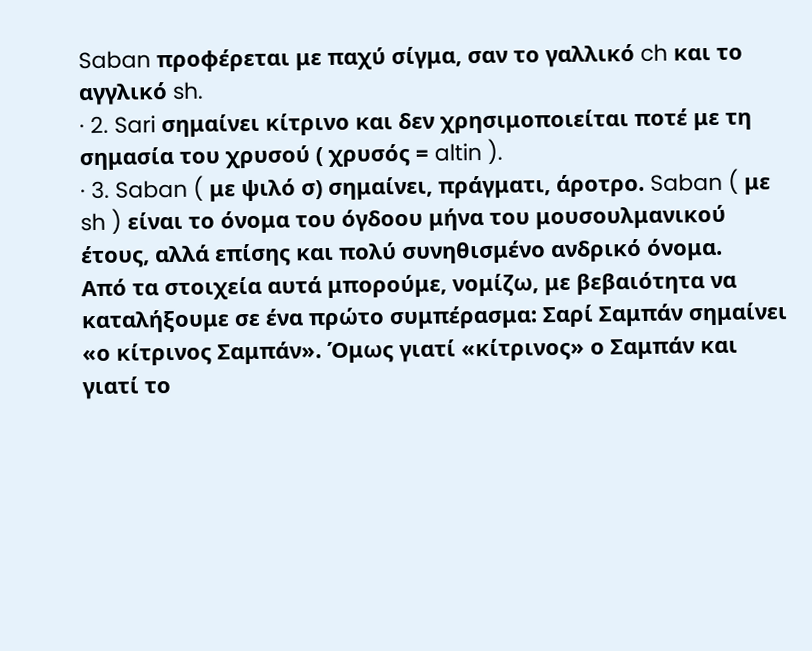Saban προφέρεται με παχύ σίγμα, σαν το γαλλικό ch και το αγγλικό sh.
· 2. Sari σημαίνει κίτρινο και δεν χρησιμοποιείται ποτέ με τη σημασία του χρυσού ( χρυσός = altin ).
· 3. Saban ( με ψιλό σ) σημαίνει, πράγματι, άροτρο. Saban ( με sh ) είναι το όνομα του όγδοου μήνα του μουσουλμανικού έτους, αλλά επίσης και πολύ συνηθισμένο ανδρικό όνομα.
Από τα στοιχεία αυτά μπορούμε, νομίζω, με βεβαιότητα να καταλήξουμε σε ένα πρώτο συμπέρασμα: Σαρί Σαμπάν σημαίνει «ο κίτρινος Σαμπάν». Όμως γιατί «κίτρινος» ο Σαμπάν και γιατί το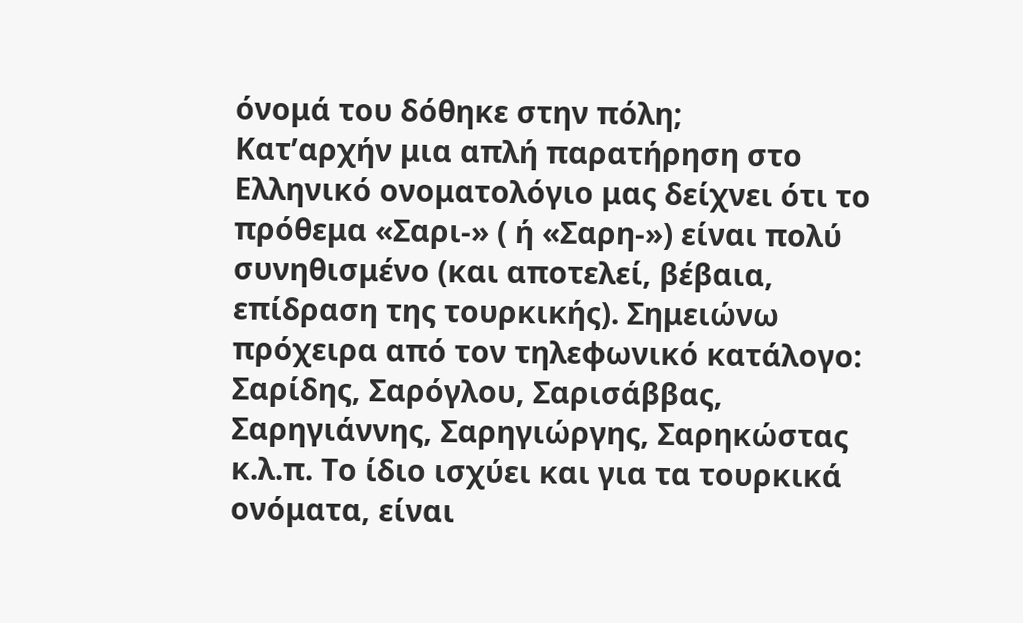όνομά του δόθηκε στην πόλη;
Κατ’αρχήν μια απλή παρατήρηση στο Ελληνικό ονοματολόγιο μας δείχνει ότι το πρόθεμα «Σαρι-» ( ή «Σαρη-») είναι πολύ συνηθισμένο (και αποτελεί, βέβαια, επίδραση της τουρκικής). Σημειώνω πρόχειρα από τον τηλεφωνικό κατάλογο: Σαρίδης, Σαρόγλου, Σαρισάββας, Σαρηγιάννης, Σαρηγιώργης, Σαρηκώστας κ.λ.π. Το ίδιο ισχύει και για τα τουρκικά ονόματα, είναι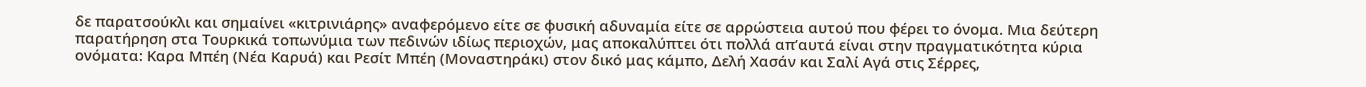δε παρατσούκλι και σημαίνει «κιτρινιάρης» αναφερόμενο είτε σε φυσική αδυναμία είτε σε αρρώστεια αυτού που φέρει το όνομα. Μια δεύτερη παρατήρηση στα Τουρκικά τοπωνύμια των πεδινών ιδίως περιοχών, μας αποκαλύπτει ότι πολλά απ’αυτά είναι στην πραγματικότητα κύρια ονόματα: Καρα Μπέη (Νέα Καρυά) και Ρεσίτ Μπέη (Μοναστηράκι) στον δικό μας κάμπο, Δελή Χασάν και Σαλί Αγά στις Σέρρες,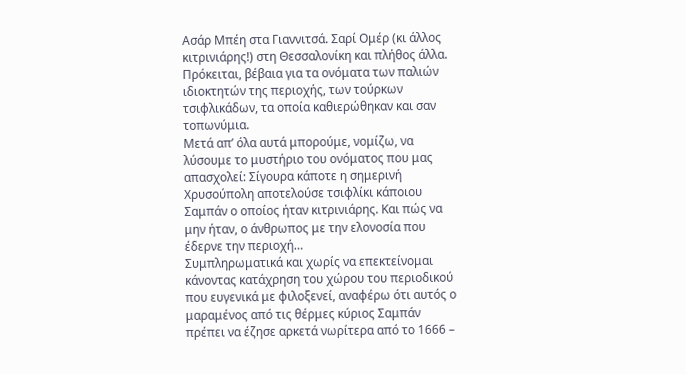Ασάρ Μπέη στα Γιαννιτσά. Σαρί Ομέρ (κι άλλος κιτρινιάρης!) στη Θεσσαλονίκη και πλήθος άλλα. Πρόκειται, βέβαια για τα ονόματα των παλιών ιδιοκτητών της περιοχής, των τούρκων τσιφλικάδων, τα οποία καθιερώθηκαν και σαν τοπωνύμια.
Μετά απ’ όλα αυτά μπορούμε, νομίζω, να λύσουμε το μυστήριο του ονόματος που μας απασχολεί: Σίγουρα κάποτε η σημερινή Χρυσούπολη αποτελούσε τσιφλίκι κάποιου Σαμπάν ο οποίος ήταν κιτρινιάρης. Και πώς να μην ήταν, ο άνθρωπος με την ελονοσία που έδερνε την περιοχή…
Συμπληρωματικά και χωρίς να επεκτείνομαι κάνοντας κατάχρηση του χώρου του περιοδικού που ευγενικά με φιλοξενεί, αναφέρω ότι αυτός ο μαραμένος από τις θέρμες κύριος Σαμπάν πρέπει να έζησε αρκετά νωρίτερα από το 1666 –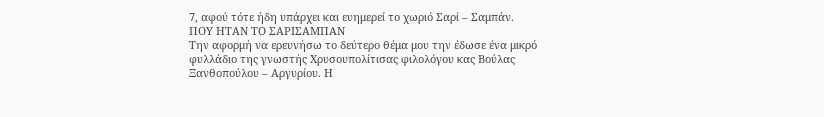7, αφού τότε ήδη υπάρχει και ευημερεί το χωριό Σαρί – Σαμπάν.
ΠΟΥ ΗΤΑΝ ΤΟ ΣΑΡΙΣΑΜΠΑΝ
Την αφορμή να ερευνήσω το δεύτερο θέμα μου την έδωσε ένα μικρό φυλλάδιο της γνωστής Χρυσουπολίτισας φιλολόγου κας Βούλας Ξανθοπούλου – Αργυρίου. Η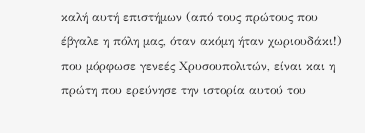καλή αυτή επιστήμων (από τους πρώτους που έβγαλε η πόλη μας, όταν ακόμη ήταν χωριουδάκι!) που μόρφωσε γενεές Χρυσουπολιτών, είναι και η πρώτη που ερεύνησε την ιστορία αυτού του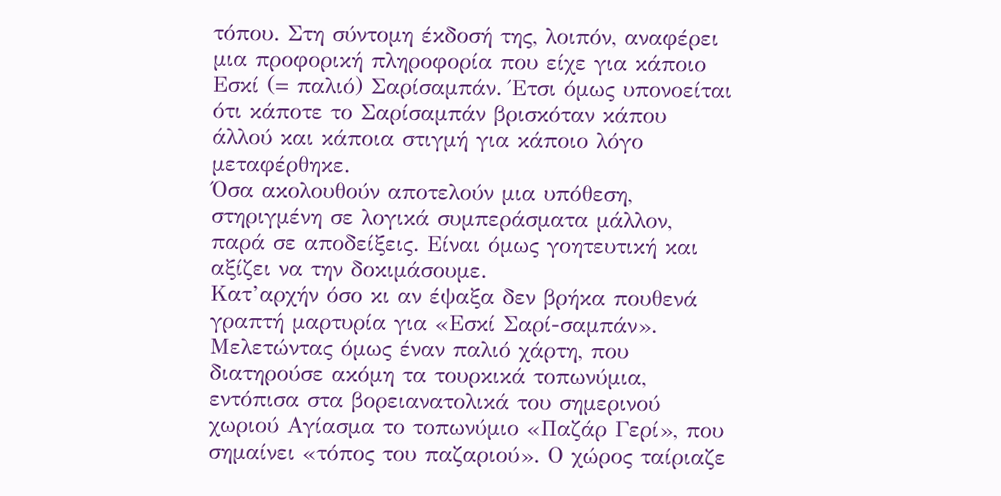τόπου. Στη σύντομη έκδοσή της, λοιπόν, αναφέρει μια προφορική πληροφορία που είχε για κάποιο Εσκί (= παλιό) Σαρίσαμπάν. Έτσι όμως υπονοείται ότι κάποτε το Σαρίσαμπάν βρισκόταν κάπου άλλού και κάποια στιγμή για κάποιο λόγο μεταφέρθηκε.
Όσα ακολουθούν αποτελούν μια υπόθεση, στηριγμένη σε λογικά συμπεράσματα μάλλον, παρά σε αποδείξεις. Είναι όμως γοητευτική και αξίζει να την δοκιμάσουμε.
Κατ’αρχήν όσο κι αν έψαξα δεν βρήκα πουθενά γραπτή μαρτυρία για «Εσκί Σαρί-σαμπάν». Μελετώντας όμως έναν παλιό χάρτη, που διατηρούσε ακόμη τα τουρκικά τοπωνύμια, εντόπισα στα βορειανατολικά του σημερινού χωριού Αγίασμα το τοπωνύμιο «Παζάρ Γερί», που σημαίνει «τόπος του παζαριού». Ο χώρος ταίριαζε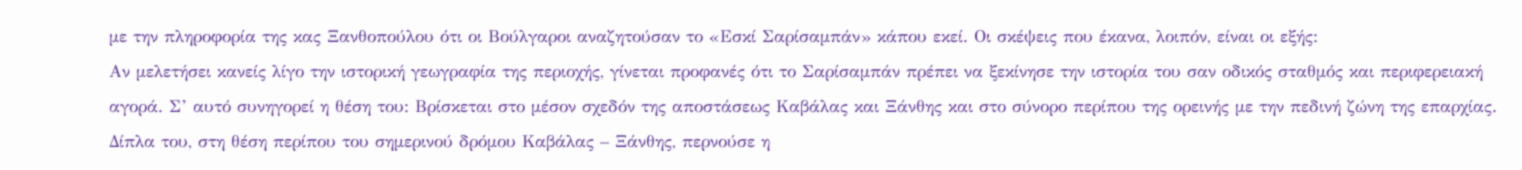με την πληροφορία της κας Ξανθοπούλου ότι οι Βούλγαροι αναζητούσαν το «Εσκί Σαρίσαμπάν» κάπου εκεί. Οι σκέψεις που έκανα, λοιπόν, είναι οι εξής:
Αν μελετήσει κανείς λίγο την ιστορική γεωγραφία της περιοχής, γίνεται προφανές ότι το Σαρίσαμπάν πρέπει να ξεκίνησε την ιστορία του σαν οδικός σταθμός και περιφερειακή αγορά. Σ’ αυτό συνηγορεί η θέση του: Βρίσκεται στο μέσον σχεδόν της αποστάσεως Καβάλας και Ξάνθης και στο σύνορο περίπου της ορεινής με την πεδινή ζώνη της επαρχίας. Δίπλα του, στη θέση περίπου του σημερινού δρόμου Καβάλας – Ξάνθης, περνούσε η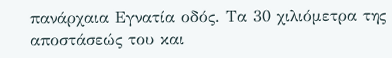πανάρχαια Εγνατία οδός. Τα 30 χιλιόμετρα της αποστάσεώς του και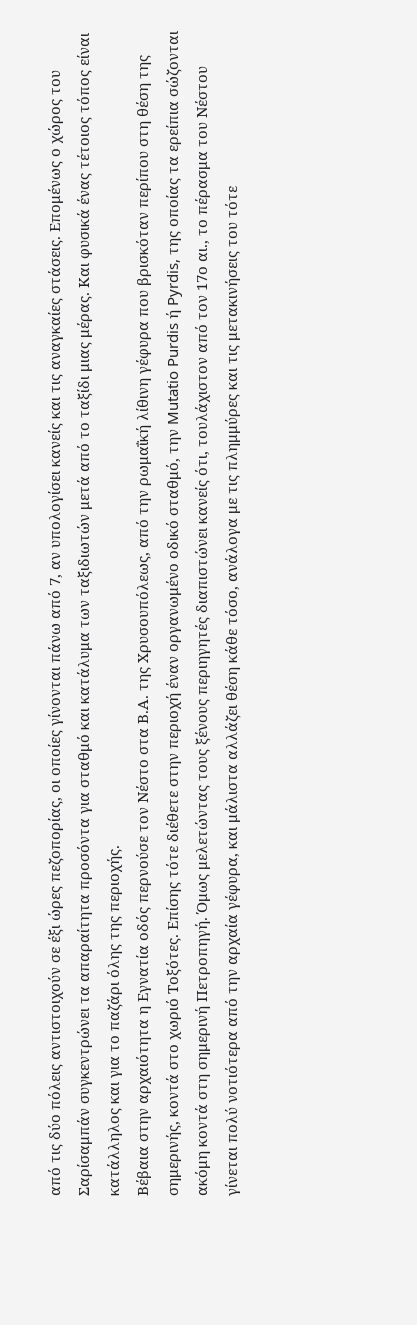από τις δύο πόλεις αντιστοιχούν σε έξι ώρες πεζοπορίας, οι οποίες γίνονται πάνω από 7, αν υπολογίσει κανείς και τις αναγκαίες στάσεις. Επομένως ο χώρος του Σαρίσαμπάν συγκεντρώνει τα απαραίτητα προσόντα για σταθμό και κατάλυμα των ταξιδιωτών μετά από το ταξίδι μιας μέρας. Και φυσικά ένας τέτοιος τόπος είναι κατάλληλος και για το παζάρι όλης της περιοχής.
Βέβαια στην αρχαιότητα η Εγνατία οδός περνούσε τον Νέστο στα Β.Α. της Χρυσουπόλεως, από την ρωμαΐκή λίθινη γέφυρα που βρισκόταν περίπου στη θέση της σημερινής, κοντά στο χωριό Τοξότες. Επίσης τότε διέθετε στην περιοχή έναν οργανωμένο οδικό σταθμό, την Mutatio Purdis ή Pyrdis, της οποίας τα ερείπια σώζονται ακόμη κοντά στη σημερινή Πετροπηγή. Όμως μελετώντας τους ξένους περιηγητές διαπιστώνει κανείς ότι, τουλάχιστον από τον 17ο αι., το πέρασμα του Νέστου γίνεται πολύ νοτιότερα από την αρχαία γέφυρα, και μάλιστα αλλάζει θέση κάθε τόσο, ανάλογα με τις πλημμύρες και τις μετακινήσεις του τότε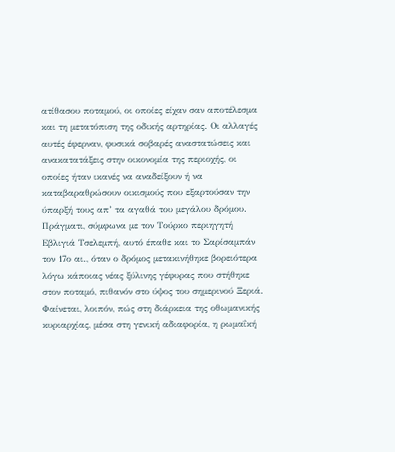ατίθασου ποταμού, οι οποίες είχαν σαν αποτέλεσμα και τη μετατόπιση της οδικής αρτηρίας. Οι αλλαγές αυτές έφερναν, φυσικά σοβαρές αναστατώσεις και ανακατατάξεις στην οικονομία της περιοχής, οι οποίες ήταν ικανές να αναδείξουν ή να καταβαραθρώσουν οικισμούς που εξαρτούσαν την ύπαρξή τους απ’ τα αγαθά του μεγάλου δρόμου. Πράγματι, σύμφωνα με τον Τούρκο περιηγητή Εβλιγιά Τσελεμπή, αυτό έπαθε και το Σαρίσαμπάν τον 17ο αι., όταν ο δρόμος μετακινήθηκε βορειότερα λόγω κάποιας νέας ξύλινης γέφυρας που στήθηκε στον ποταμό, πιθανόν στο ύψος του σημερινού Ξεριά. Φαίνεται, λοιπόν, πώς στη διάρκεια της οθωμανικής κυριαρχίας, μέσα στη γενική αδιαφορία, η ρωμαΐκή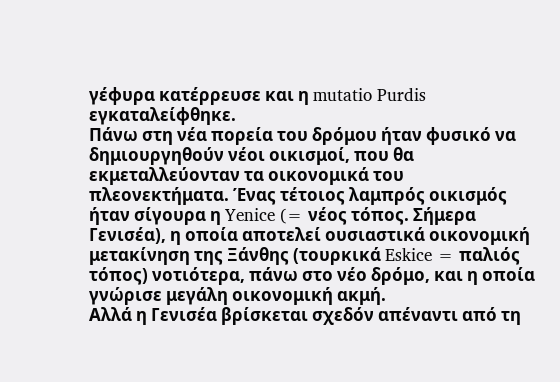γέφυρα κατέρρευσε και η mutatio Purdis εγκαταλείφθηκε.
Πάνω στη νέα πορεία του δρόμου ήταν φυσικό να δημιουργηθούν νέοι οικισμοί, που θα εκμεταλλεύονταν τα οικονομικά του πλεονεκτήματα. Ένας τέτοιος λαμπρός οικισμός ήταν σίγουρα η Yenice (= νέος τόπος. Σήμερα Γενισέα), η οποία αποτελεί ουσιαστικά οικονομική μετακίνηση της Ξάνθης (τουρκικά Eskice = παλιός τόπος) νοτιότερα, πάνω στο νέο δρόμο, και η οποία γνώρισε μεγάλη οικονομική ακμή.
Αλλά η Γενισέα βρίσκεται σχεδόν απέναντι από τη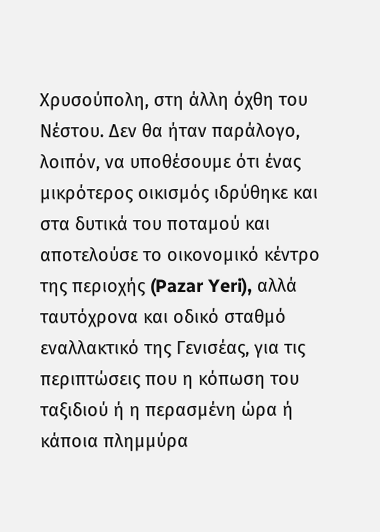Χρυσούπολη, στη άλλη όχθη του Νέστου. Δεν θα ήταν παράλογο, λοιπόν, να υποθέσουμε ότι ένας μικρότερος οικισμός ιδρύθηκε και στα δυτικά του ποταμού και αποτελούσε το οικονομικό κέντρο της περιοχής (Pazar Yeri), αλλά ταυτόχρονα και οδικό σταθμό εναλλακτικό της Γενισέας, για τις περιπτώσεις που η κόπωση του ταξιδιού ή η περασμένη ώρα ή κάποια πλημμύρα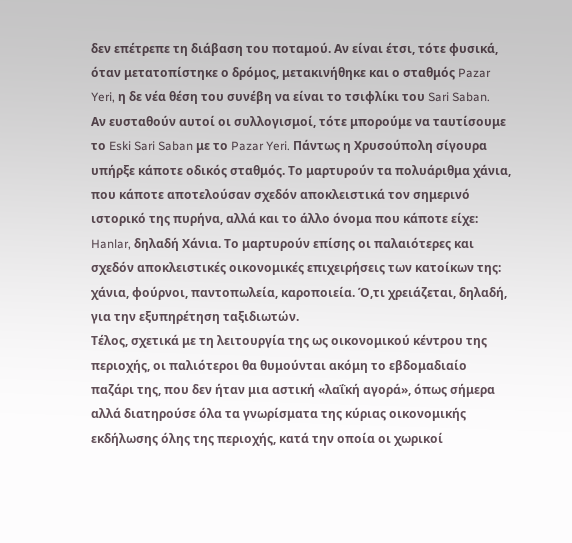δεν επέτρεπε τη διάβαση του ποταμού. Αν είναι έτσι, τότε φυσικά, όταν μετατοπίστηκε ο δρόμος, μετακινήθηκε και ο σταθμός Pazar Yeri, η δε νέα θέση του συνέβη να είναι το τσιφλίκι του Sari Saban.
Αν ευσταθούν αυτοί οι συλλογισμοί, τότε μπορούμε να ταυτίσουμε το Eski Sari Saban με το Pazar Yeri. Πάντως η Χρυσούπολη σίγουρα υπήρξε κάποτε οδικός σταθμός. Το μαρτυρούν τα πολυάριθμα χάνια, που κάποτε αποτελούσαν σχεδόν αποκλειστικά τον σημερινό ιστορικό της πυρήνα, αλλά και το άλλο όνομα που κάποτε είχε: Hanlar, δηλαδή Χάνια. Το μαρτυρούν επίσης οι παλαιότερες και σχεδόν αποκλειστικές οικονομικές επιχειρήσεις των κατοίκων της: χάνια, φούρνοι, παντοπωλεία, καροποιεία. Ό,τι χρειάζεται, δηλαδή, για την εξυπηρέτηση ταξιδιωτών.
Τέλος, σχετικά με τη λειτουργία της ως οικονομικού κέντρου της περιοχής, οι παλιότεροι θα θυμούνται ακόμη το εβδομαδιαίο παζάρι της, που δεν ήταν μια αστική «λαΐκή αγορά», όπως σήμερα αλλά διατηρούσε όλα τα γνωρίσματα της κύριας οικονομικής εκδήλωσης όλης της περιοχής, κατά την οποία οι χωρικοί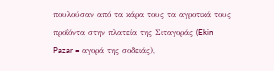πουλούσαν από τα κάρα τους τα αγροτικά τους προΐόντα στην πλατεία της Σιταγοράς (Ekin Pazar = αγορά της σοδειάς),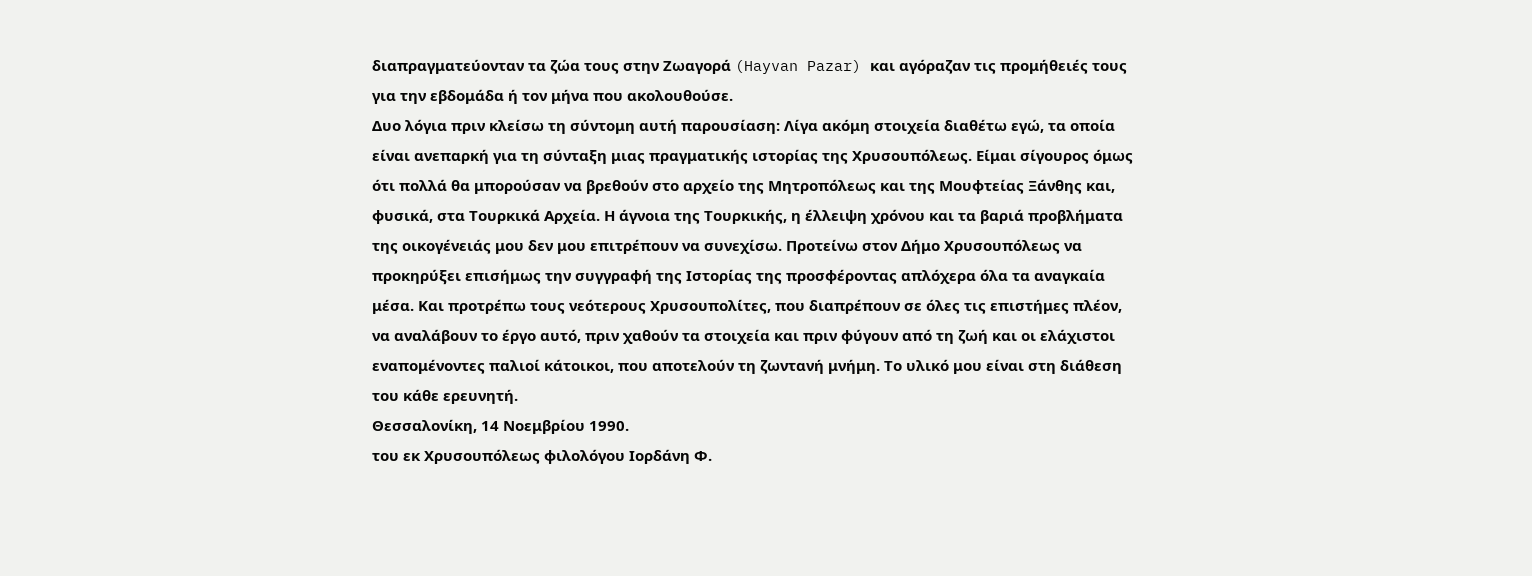διαπραγματεύονταν τα ζώα τους στην Ζωαγορά (Hayvan Pazar) και αγόραζαν τις προμήθειές τους για την εβδομάδα ή τον μήνα που ακολουθούσε.
Δυο λόγια πριν κλείσω τη σύντομη αυτή παρουσίαση: Λίγα ακόμη στοιχεία διαθέτω εγώ, τα οποία είναι ανεπαρκή για τη σύνταξη μιας πραγματικής ιστορίας της Χρυσουπόλεως. Είμαι σίγουρος όμως ότι πολλά θα μπορούσαν να βρεθούν στο αρχείο της Μητροπόλεως και της Μουφτείας Ξάνθης και, φυσικά, στα Τουρκικά Αρχεία. Η άγνοια της Τουρκικής, η έλλειψη χρόνου και τα βαριά προβλήματα της οικογένειάς μου δεν μου επιτρέπουν να συνεχίσω. Προτείνω στον Δήμο Χρυσουπόλεως να προκηρύξει επισήμως την συγγραφή της Ιστορίας της προσφέροντας απλόχερα όλα τα αναγκαία μέσα. Και προτρέπω τους νεότερους Χρυσουπολίτες, που διαπρέπουν σε όλες τις επιστήμες πλέον, να αναλάβουν το έργο αυτό, πριν χαθούν τα στοιχεία και πριν φύγουν από τη ζωή και οι ελάχιστοι εναπομένοντες παλιοί κάτοικοι, που αποτελούν τη ζωντανή μνήμη. Το υλικό μου είναι στη διάθεση του κάθε ερευνητή.
Θεσσαλονίκη, 14 Νοεμβρίου 1990.
του εκ Χρυσουπόλεως φιλολόγου Ιορδάνη Φ.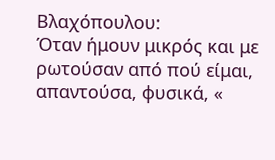Βλαχόπουλου:
Όταν ήμουν μικρός και με ρωτούσαν από πού είμαι, απαντούσα, φυσικά, «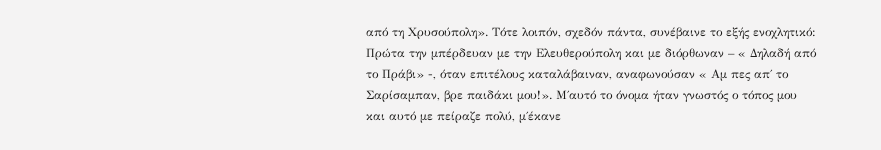από τη Χρυσούπολη». Τότε λοιπόν, σχεδόν πάντα, συνέβαινε το εξής ενοχλητικό: Πρώτα την μπέρδευαν με την Ελευθερούπολη και με διόρθωναν – « Δηλαδή από το Πράβι» -, όταν επιτέλους καταλάβαιναν, αναφωνούσαν « Αμ πες απ΄ το Σαρίσαμπαν, βρε παιδάκι μου!». Μ΄αυτό το όνομα ήταν γνωστός ο τόπος μου και αυτό με πείραζε πολύ, μ΄έκανε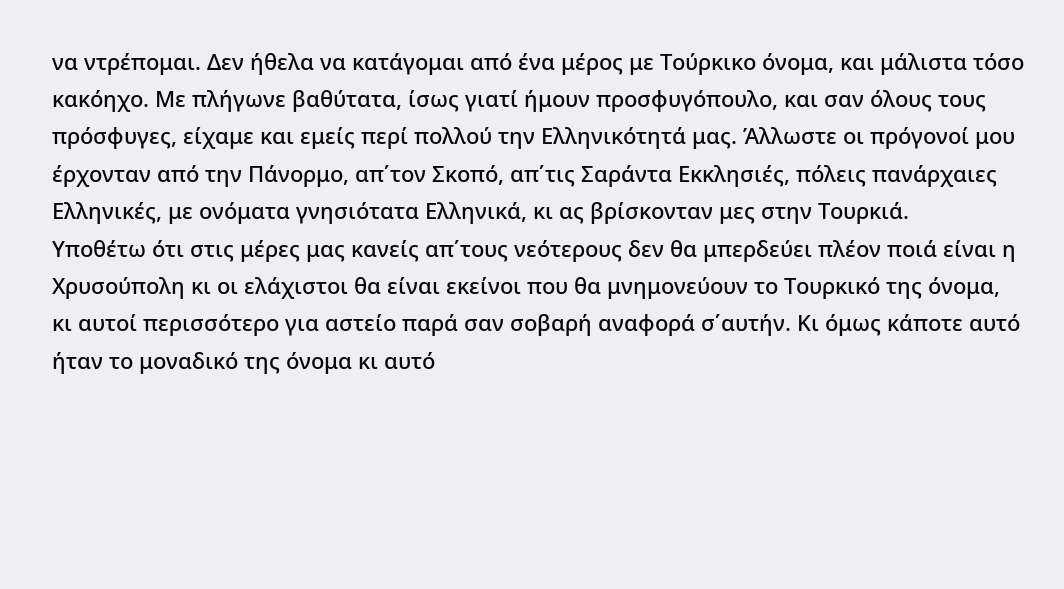να ντρέπομαι. Δεν ήθελα να κατάγομαι από ένα μέρος με Τούρκικο όνομα, και μάλιστα τόσο κακόηχο. Με πλήγωνε βαθύτατα, ίσως γιατί ήμουν προσφυγόπουλο, και σαν όλους τους πρόσφυγες, είχαμε και εμείς περί πολλού την Ελληνικότητά μας. Άλλωστε οι πρόγονοί μου έρχονταν από την Πάνορμο, απ΄τον Σκοπό, απ΄τις Σαράντα Εκκλησιές, πόλεις πανάρχαιες Ελληνικές, με ονόματα γνησιότατα Ελληνικά, κι ας βρίσκονταν μες στην Τουρκιά.
Υποθέτω ότι στις μέρες μας κανείς απ΄τους νεότερους δεν θα μπερδεύει πλέον ποιά είναι η Χρυσούπολη κι οι ελάχιστοι θα είναι εκείνοι που θα μνημονεύουν το Τουρκικό της όνομα, κι αυτοί περισσότερο για αστείο παρά σαν σοβαρή αναφορά σ΄αυτήν. Κι όμως κάποτε αυτό ήταν το μοναδικό της όνομα κι αυτό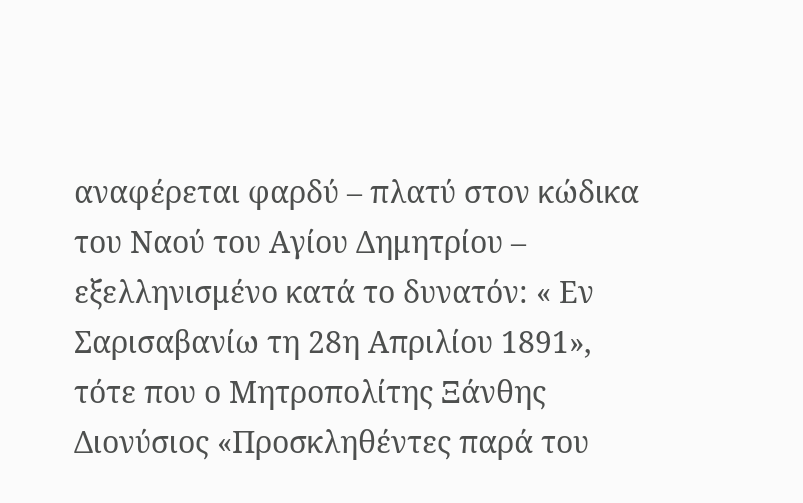αναφέρεται φαρδύ – πλατύ στον κώδικα του Ναού του Αγίου Δημητρίου – εξελληνισμένο κατά το δυνατόν: « Εν Σαρισαβανίω τη 28η Απριλίου 1891», τότε που ο Μητροπολίτης Ξάνθης Διονύσιος «Προσκληθέντες παρά του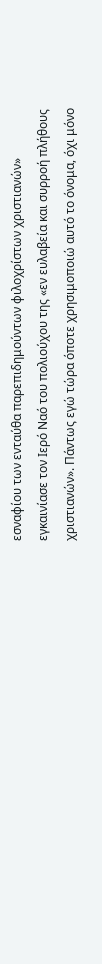εσναφίου των ενταύθα παρεπιδημούντων φιλοχρίστων χριστιανών» εγκαινίασε τον Ιερό Ναό του πολιούχου της «εν ευλαβεία και συρροή πλήθους χριστιανών». Πάντως εγώ τώρα όποτε χρησιμοποιώ αυτό το όνομα, όχι μόνο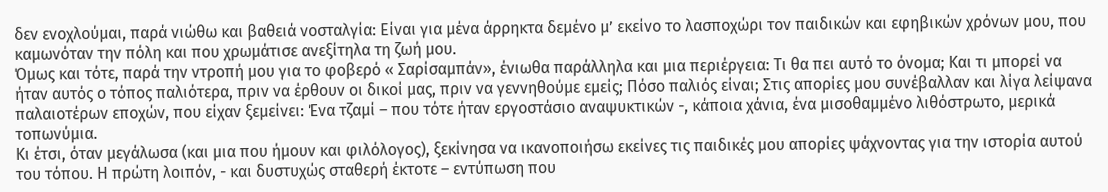δεν ενοχλούμαι, παρά νιώθω και βαθειά νοσταλγία: Είναι για μένα άρρηκτα δεμένο μ’ εκείνο το λασποχώρι τον παιδικών και εφηβικών χρόνων μου, που καμωνόταν την πόλη και που χρωμάτισε ανεξίτηλα τη ζωή μου.
Όμως και τότε, παρά την ντροπή μου για το φοβερό « Σαρίσαμπάν», ένιωθα παράλληλα και μια περιέργεια: Τι θα πει αυτό το όνομα; Και τι μπορεί να ήταν αυτός ο τόπος παλιότερα, πριν να έρθουν οι δικοί μας, πριν να γεννηθούμε εμείς; Πόσο παλιός είναι; Στις απορίες μου συνέβαλλαν και λίγα λείψανα παλαιοτέρων εποχών, που είχαν ξεμείνει: Ένα τζαμί – που τότε ήταν εργοστάσιο αναψυκτικών -, κάποια χάνια, ένα μισοθαμμένο λιθόστρωτο, μερικά τοπωνύμια.
Κι έτσι, όταν μεγάλωσα (και μια που ήμουν και φιλόλογος), ξεκίνησα να ικανοποιήσω εκείνες τις παιδικές μου απορίες ψάχνοντας για την ιστορία αυτού του τόπου. Η πρώτη λοιπόν, - και δυστυχώς σταθερή έκτοτε – εντύπωση που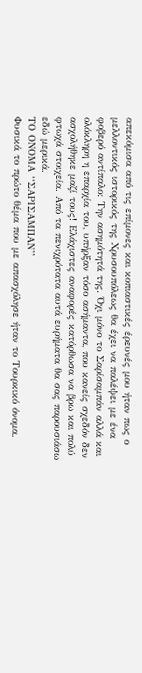απεκόμισα από τις επίμονες και κοπιαστικές έρευνές μου ήταν πως ο μελλοντικός ιστορικός της Χρυσουπόλεως θα έχει να παλέψει με ένα φοβερό αντίπαλο: Την ασημότητά της. Όχι μόνο το Σαρίσαμπάν αλλά και ολόκληρη η επαρχία του, υπήρξαν τόσο ασήμαντα, που κανείς σχεδόν δεν ασχολήθηκε μαζί τους! Ελάχιστες αναφορές κατόρθωσα να βρω και πολύ φτωχά στοιχεία. Από τα πενιχρότατα αυτά ευρήματα θα σας παρουσιάσω εδώ μερικά.
ΤΟ ΟΝΟΜΑ ‘‘ΣΑΡΙΣΑΜΠΑΝ’’
Φυσικά το πρώτο θέμα που με απασχόλησε ήταν το Τουρκικό όνομα.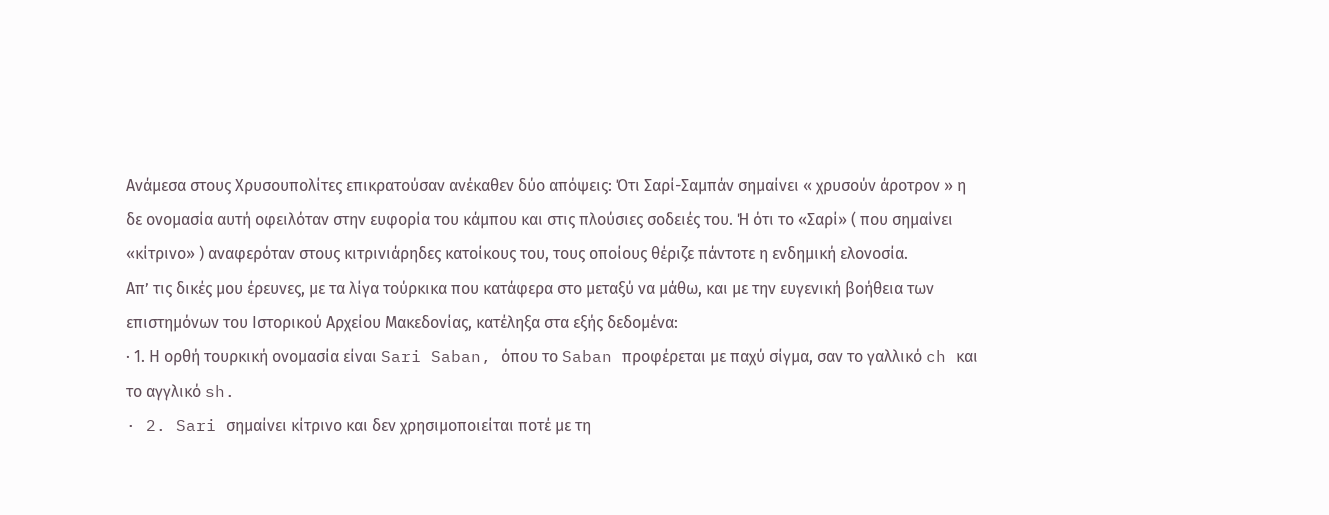Ανάμεσα στους Χρυσουπολίτες επικρατούσαν ανέκαθεν δύο απόψεις: Ότι Σαρί-Σαμπάν σημαίνει « χρυσούν άροτρον » η δε ονομασία αυτή οφειλόταν στην ευφορία του κάμπου και στις πλούσιες σοδειές του. Ή ότι το «Σαρί» ( που σημαίνει «κίτρινο» ) αναφερόταν στους κιτρινιάρηδες κατοίκους του, τους οποίους θέριζε πάντοτε η ενδημική ελονοσία.
Απ’ τις δικές μου έρευνες, με τα λίγα τούρκικα που κατάφερα στο μεταξύ να μάθω, και με την ευγενική βοήθεια των επιστημόνων του Ιστορικού Αρχείου Μακεδονίας, κατέληξα στα εξής δεδομένα:
· 1. Η ορθή τουρκική ονομασία είναι Sari Saban, όπου το Saban προφέρεται με παχύ σίγμα, σαν το γαλλικό ch και το αγγλικό sh.
· 2. Sari σημαίνει κίτρινο και δεν χρησιμοποιείται ποτέ με τη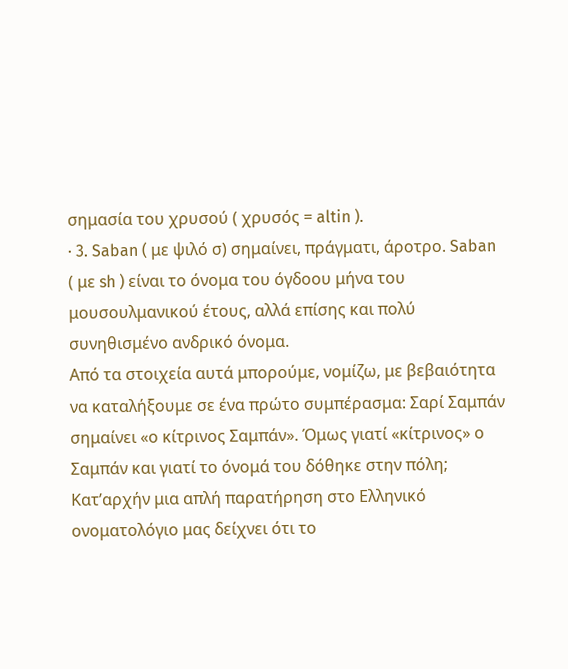σημασία του χρυσού ( χρυσός = altin ).
· 3. Saban ( με ψιλό σ) σημαίνει, πράγματι, άροτρο. Saban ( με sh ) είναι το όνομα του όγδοου μήνα του μουσουλμανικού έτους, αλλά επίσης και πολύ συνηθισμένο ανδρικό όνομα.
Από τα στοιχεία αυτά μπορούμε, νομίζω, με βεβαιότητα να καταλήξουμε σε ένα πρώτο συμπέρασμα: Σαρί Σαμπάν σημαίνει «ο κίτρινος Σαμπάν». Όμως γιατί «κίτρινος» ο Σαμπάν και γιατί το όνομά του δόθηκε στην πόλη;
Κατ’αρχήν μια απλή παρατήρηση στο Ελληνικό ονοματολόγιο μας δείχνει ότι το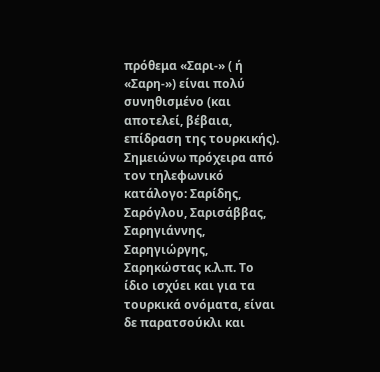πρόθεμα «Σαρι-» ( ή «Σαρη-») είναι πολύ συνηθισμένο (και αποτελεί, βέβαια, επίδραση της τουρκικής). Σημειώνω πρόχειρα από τον τηλεφωνικό κατάλογο: Σαρίδης, Σαρόγλου, Σαρισάββας, Σαρηγιάννης, Σαρηγιώργης, Σαρηκώστας κ.λ.π. Το ίδιο ισχύει και για τα τουρκικά ονόματα, είναι δε παρατσούκλι και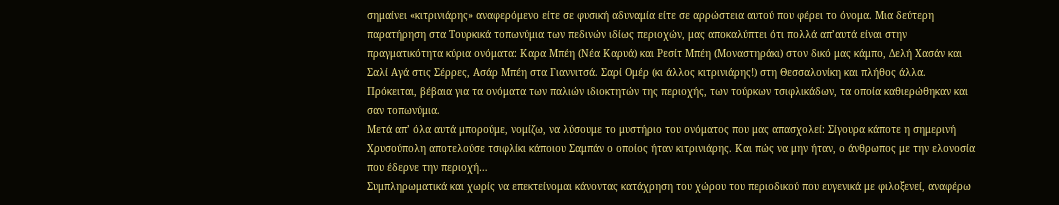σημαίνει «κιτρινιάρης» αναφερόμενο είτε σε φυσική αδυναμία είτε σε αρρώστεια αυτού που φέρει το όνομα. Μια δεύτερη παρατήρηση στα Τουρκικά τοπωνύμια των πεδινών ιδίως περιοχών, μας αποκαλύπτει ότι πολλά απ’αυτά είναι στην πραγματικότητα κύρια ονόματα: Καρα Μπέη (Νέα Καρυά) και Ρεσίτ Μπέη (Μοναστηράκι) στον δικό μας κάμπο, Δελή Χασάν και Σαλί Αγά στις Σέρρες, Ασάρ Μπέη στα Γιαννιτσά. Σαρί Ομέρ (κι άλλος κιτρινιάρης!) στη Θεσσαλονίκη και πλήθος άλλα. Πρόκειται, βέβαια για τα ονόματα των παλιών ιδιοκτητών της περιοχής, των τούρκων τσιφλικάδων, τα οποία καθιερώθηκαν και σαν τοπωνύμια.
Μετά απ’ όλα αυτά μπορούμε, νομίζω, να λύσουμε το μυστήριο του ονόματος που μας απασχολεί: Σίγουρα κάποτε η σημερινή Χρυσούπολη αποτελούσε τσιφλίκι κάποιου Σαμπάν ο οποίος ήταν κιτρινιάρης. Και πώς να μην ήταν, ο άνθρωπος με την ελονοσία που έδερνε την περιοχή…
Συμπληρωματικά και χωρίς να επεκτείνομαι κάνοντας κατάχρηση του χώρου του περιοδικού που ευγενικά με φιλοξενεί, αναφέρω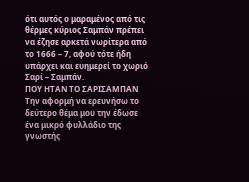ότι αυτός ο μαραμένος από τις θέρμες κύριος Σαμπάν πρέπει να έζησε αρκετά νωρίτερα από το 1666 – 7, αφού τότε ήδη υπάρχει και ευημερεί το χωριό Σαρί – Σαμπάν.
ΠΟΥ ΗΤΑΝ ΤΟ ΣΑΡΙΣΑΜΠΑΝ
Την αφορμή να ερευνήσω το δεύτερο θέμα μου την έδωσε ένα μικρό φυλλάδιο της γνωστής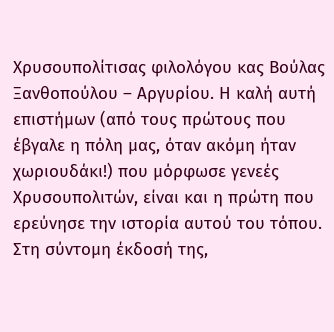Χρυσουπολίτισας φιλολόγου κας Βούλας Ξανθοπούλου – Αργυρίου. Η καλή αυτή επιστήμων (από τους πρώτους που έβγαλε η πόλη μας, όταν ακόμη ήταν χωριουδάκι!) που μόρφωσε γενεές Χρυσουπολιτών, είναι και η πρώτη που ερεύνησε την ιστορία αυτού του τόπου. Στη σύντομη έκδοσή της,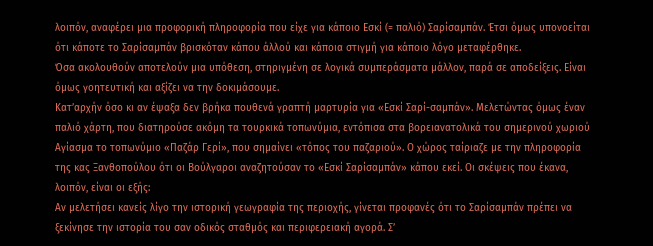λοιπόν, αναφέρει μια προφορική πληροφορία που είχε για κάποιο Εσκί (= παλιό) Σαρίσαμπάν. Έτσι όμως υπονοείται ότι κάποτε το Σαρίσαμπάν βρισκόταν κάπου άλλού και κάποια στιγμή για κάποιο λόγο μεταφέρθηκε.
Όσα ακολουθούν αποτελούν μια υπόθεση, στηριγμένη σε λογικά συμπεράσματα μάλλον, παρά σε αποδείξεις. Είναι όμως γοητευτική και αξίζει να την δοκιμάσουμε.
Κατ’αρχήν όσο κι αν έψαξα δεν βρήκα πουθενά γραπτή μαρτυρία για «Εσκί Σαρί-σαμπάν». Μελετώντας όμως έναν παλιό χάρτη, που διατηρούσε ακόμη τα τουρκικά τοπωνύμια, εντόπισα στα βορειανατολικά του σημερινού χωριού Αγίασμα το τοπωνύμιο «Παζάρ Γερί», που σημαίνει «τόπος του παζαριού». Ο χώρος ταίριαζε με την πληροφορία της κας Ξανθοπούλου ότι οι Βούλγαροι αναζητούσαν το «Εσκί Σαρίσαμπάν» κάπου εκεί. Οι σκέψεις που έκανα, λοιπόν, είναι οι εξής:
Αν μελετήσει κανείς λίγο την ιστορική γεωγραφία της περιοχής, γίνεται προφανές ότι το Σαρίσαμπάν πρέπει να ξεκίνησε την ιστορία του σαν οδικός σταθμός και περιφερειακή αγορά. Σ’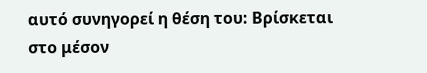αυτό συνηγορεί η θέση του: Βρίσκεται στο μέσον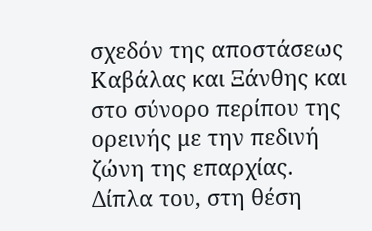σχεδόν της αποστάσεως Καβάλας και Ξάνθης και στο σύνορο περίπου της ορεινής με την πεδινή ζώνη της επαρχίας. Δίπλα του, στη θέση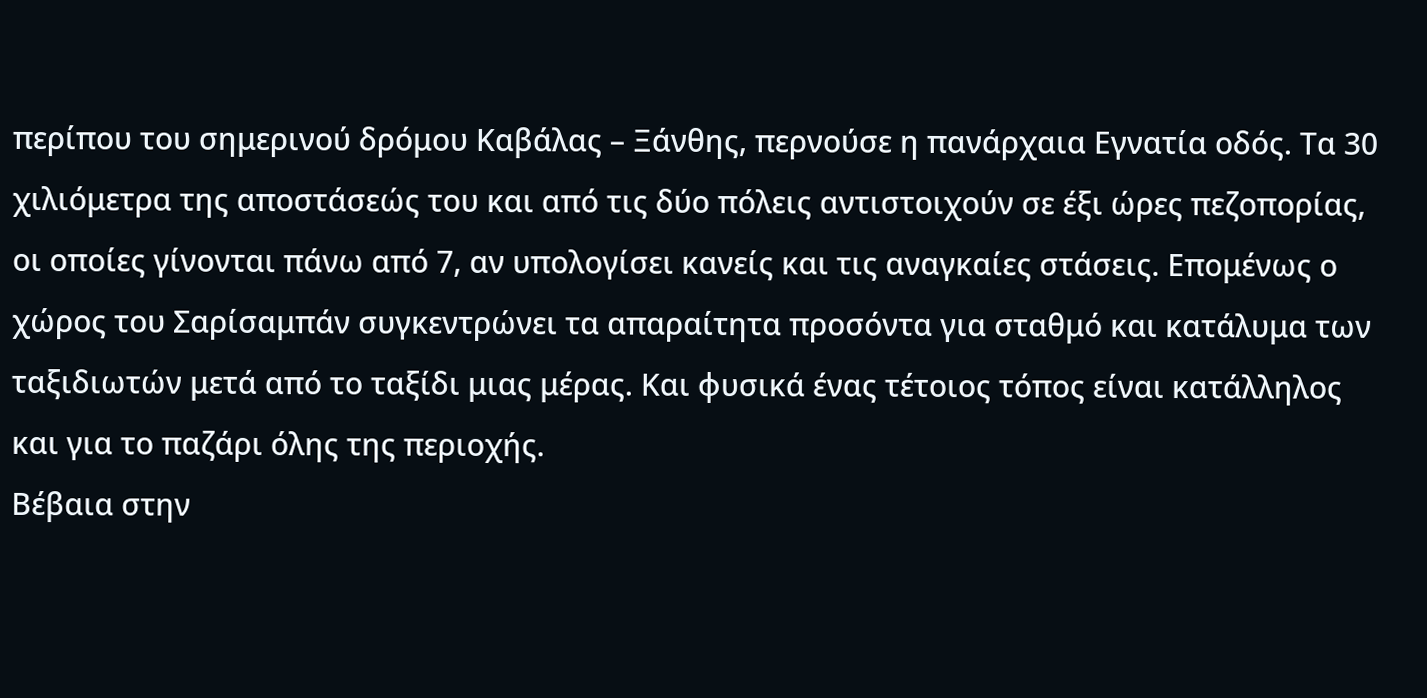περίπου του σημερινού δρόμου Καβάλας – Ξάνθης, περνούσε η πανάρχαια Εγνατία οδός. Τα 30 χιλιόμετρα της αποστάσεώς του και από τις δύο πόλεις αντιστοιχούν σε έξι ώρες πεζοπορίας, οι οποίες γίνονται πάνω από 7, αν υπολογίσει κανείς και τις αναγκαίες στάσεις. Επομένως ο χώρος του Σαρίσαμπάν συγκεντρώνει τα απαραίτητα προσόντα για σταθμό και κατάλυμα των ταξιδιωτών μετά από το ταξίδι μιας μέρας. Και φυσικά ένας τέτοιος τόπος είναι κατάλληλος και για το παζάρι όλης της περιοχής.
Βέβαια στην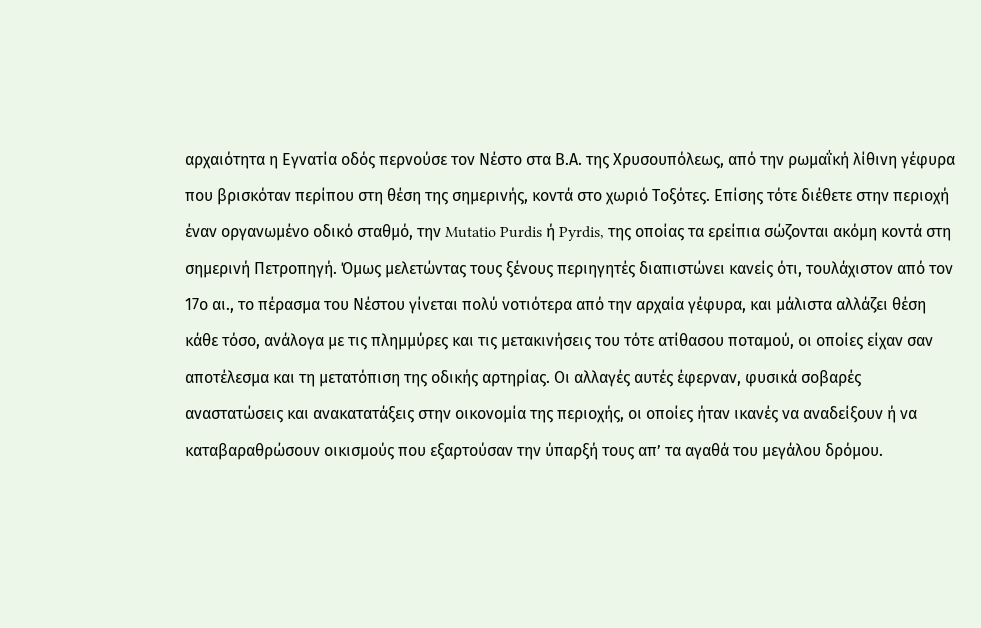αρχαιότητα η Εγνατία οδός περνούσε τον Νέστο στα Β.Α. της Χρυσουπόλεως, από την ρωμαΐκή λίθινη γέφυρα που βρισκόταν περίπου στη θέση της σημερινής, κοντά στο χωριό Τοξότες. Επίσης τότε διέθετε στην περιοχή έναν οργανωμένο οδικό σταθμό, την Mutatio Purdis ή Pyrdis, της οποίας τα ερείπια σώζονται ακόμη κοντά στη σημερινή Πετροπηγή. Όμως μελετώντας τους ξένους περιηγητές διαπιστώνει κανείς ότι, τουλάχιστον από τον 17ο αι., το πέρασμα του Νέστου γίνεται πολύ νοτιότερα από την αρχαία γέφυρα, και μάλιστα αλλάζει θέση κάθε τόσο, ανάλογα με τις πλημμύρες και τις μετακινήσεις του τότε ατίθασου ποταμού, οι οποίες είχαν σαν αποτέλεσμα και τη μετατόπιση της οδικής αρτηρίας. Οι αλλαγές αυτές έφερναν, φυσικά σοβαρές αναστατώσεις και ανακατατάξεις στην οικονομία της περιοχής, οι οποίες ήταν ικανές να αναδείξουν ή να καταβαραθρώσουν οικισμούς που εξαρτούσαν την ύπαρξή τους απ’ τα αγαθά του μεγάλου δρόμου.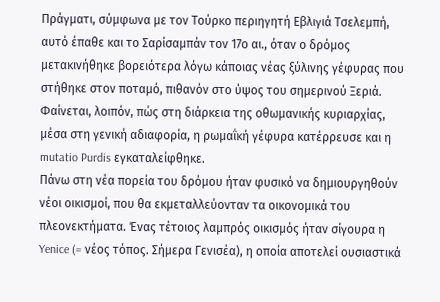Πράγματι, σύμφωνα με τον Τούρκο περιηγητή Εβλιγιά Τσελεμπή, αυτό έπαθε και το Σαρίσαμπάν τον 17ο αι., όταν ο δρόμος μετακινήθηκε βορειότερα λόγω κάποιας νέας ξύλινης γέφυρας που στήθηκε στον ποταμό, πιθανόν στο ύψος του σημερινού Ξεριά. Φαίνεται, λοιπόν, πώς στη διάρκεια της οθωμανικής κυριαρχίας, μέσα στη γενική αδιαφορία, η ρωμαΐκή γέφυρα κατέρρευσε και η mutatio Purdis εγκαταλείφθηκε.
Πάνω στη νέα πορεία του δρόμου ήταν φυσικό να δημιουργηθούν νέοι οικισμοί, που θα εκμεταλλεύονταν τα οικονομικά του πλεονεκτήματα. Ένας τέτοιος λαμπρός οικισμός ήταν σίγουρα η Yenice (= νέος τόπος. Σήμερα Γενισέα), η οποία αποτελεί ουσιαστικά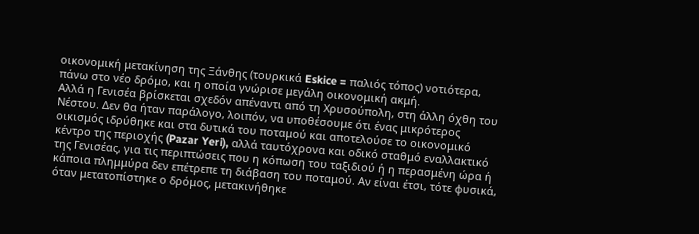οικονομική μετακίνηση της Ξάνθης (τουρκικά Eskice = παλιός τόπος) νοτιότερα, πάνω στο νέο δρόμο, και η οποία γνώρισε μεγάλη οικονομική ακμή.
Αλλά η Γενισέα βρίσκεται σχεδόν απέναντι από τη Χρυσούπολη, στη άλλη όχθη του Νέστου. Δεν θα ήταν παράλογο, λοιπόν, να υποθέσουμε ότι ένας μικρότερος οικισμός ιδρύθηκε και στα δυτικά του ποταμού και αποτελούσε το οικονομικό κέντρο της περιοχής (Pazar Yeri), αλλά ταυτόχρονα και οδικό σταθμό εναλλακτικό της Γενισέας, για τις περιπτώσεις που η κόπωση του ταξιδιού ή η περασμένη ώρα ή κάποια πλημμύρα δεν επέτρεπε τη διάβαση του ποταμού. Αν είναι έτσι, τότε φυσικά, όταν μετατοπίστηκε ο δρόμος, μετακινήθηκε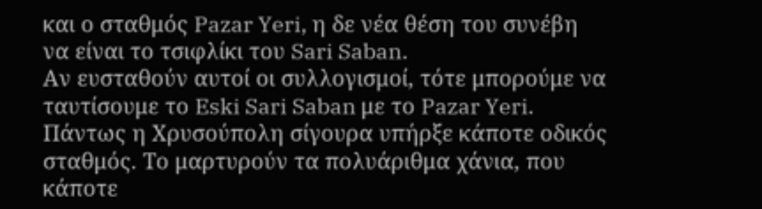και ο σταθμός Pazar Yeri, η δε νέα θέση του συνέβη να είναι το τσιφλίκι του Sari Saban.
Αν ευσταθούν αυτοί οι συλλογισμοί, τότε μπορούμε να ταυτίσουμε το Eski Sari Saban με το Pazar Yeri. Πάντως η Χρυσούπολη σίγουρα υπήρξε κάποτε οδικός σταθμός. Το μαρτυρούν τα πολυάριθμα χάνια, που κάποτε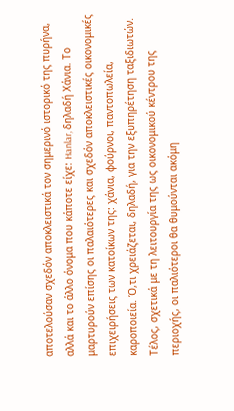αποτελούσαν σχεδόν αποκλειστικά τον σημερινό ιστορικό της πυρήνα, αλλά και το άλλο όνομα που κάποτε είχε: Hanlar, δηλαδή Χάνια. Το μαρτυρούν επίσης οι παλαιότερες και σχεδόν αποκλειστικές οικονομικές επιχειρήσεις των κατοίκων της: χάνια, φούρνοι, παντοπωλεία, καροποιεία. Ό,τι χρειάζεται, δηλαδή, για την εξυπηρέτηση ταξιδιωτών.
Τέλος, σχετικά με τη λειτουργία της ως οικονομικού κέντρου της περιοχής, οι παλιότεροι θα θυμούνται ακόμη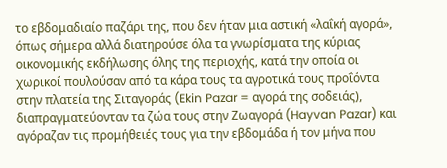το εβδομαδιαίο παζάρι της, που δεν ήταν μια αστική «λαΐκή αγορά», όπως σήμερα αλλά διατηρούσε όλα τα γνωρίσματα της κύριας οικονομικής εκδήλωσης όλης της περιοχής, κατά την οποία οι χωρικοί πουλούσαν από τα κάρα τους τα αγροτικά τους προΐόντα στην πλατεία της Σιταγοράς (Ekin Pazar = αγορά της σοδειάς), διαπραγματεύονταν τα ζώα τους στην Ζωαγορά (Hayvan Pazar) και αγόραζαν τις προμήθειές τους για την εβδομάδα ή τον μήνα που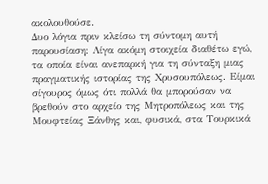ακολουθούσε.
Δυο λόγια πριν κλείσω τη σύντομη αυτή παρουσίαση: Λίγα ακόμη στοιχεία διαθέτω εγώ, τα οποία είναι ανεπαρκή για τη σύνταξη μιας πραγματικής ιστορίας της Χρυσουπόλεως. Είμαι σίγουρος όμως ότι πολλά θα μπορούσαν να βρεθούν στο αρχείο της Μητροπόλεως και της Μουφτείας Ξάνθης και, φυσικά, στα Τουρκικά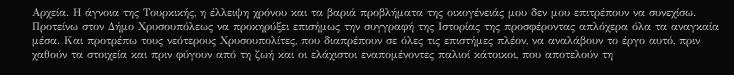Αρχεία. Η άγνοια της Τουρκικής, η έλλειψη χρόνου και τα βαριά προβλήματα της οικογένειάς μου δεν μου επιτρέπουν να συνεχίσω. Προτείνω στον Δήμο Χρυσουπόλεως να προκηρύξει επισήμως την συγγραφή της Ιστορίας της προσφέροντας απλόχερα όλα τα αναγκαία μέσα. Και προτρέπω τους νεότερους Χρυσουπολίτες, που διαπρέπουν σε όλες τις επιστήμες πλέον, να αναλάβουν το έργο αυτό, πριν χαθούν τα στοιχεία και πριν φύγουν από τη ζωή και οι ελάχιστοι εναπομένοντες παλιοί κάτοικοι, που αποτελούν τη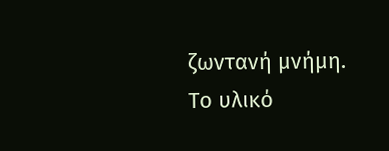ζωντανή μνήμη. Το υλικό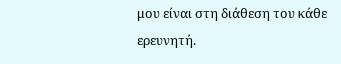μου είναι στη διάθεση του κάθε ερευνητή.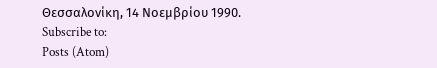Θεσσαλονίκη, 14 Νοεμβρίου 1990.
Subscribe to:
Posts (Atom)